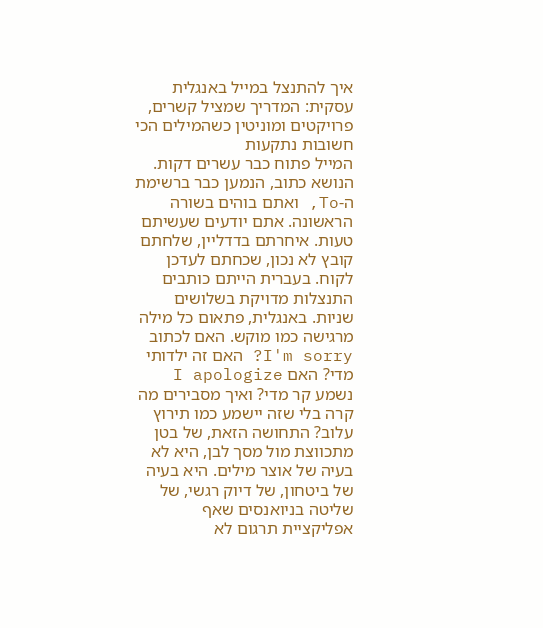איך להתנצל במייל באנגלית עסקית: המדריך שמציל קשרים, פרויקטים ומוניטין כשהמילים הכי חשובות נתקעות
המייל פתוח כבר עשרים דקות. הנושא כתוב, הנמען כבר ברשימת ה-To, ואתם בוהים בשורה הראשונה. אתם יודעים שעשיתם טעות. איחרתם בדדליין, שלחתם קובץ לא נכון, שכחתם לעדכן לקוח. בעברית הייתם כותבים התנצלות מדויקת בשלושים שניות. באנגלית, פתאום כל מילה מרגישה כמו מוקש. האם לכתוב I'm sorry? האם זה ילדותי מדי? האם I apologize נשמע קר מדי? ואיך מסבירים מה קרה בלי שזה יישמע כמו תירוץ עלוב? התחושה הזאת, של בטן מתכווצת מול מסך לבן, היא לא בעיה של אוצר מילים. היא בעיה של ביטחון, של דיוק רגשי, של שליטה בניואנסים שאף אפליקציית תרגום לא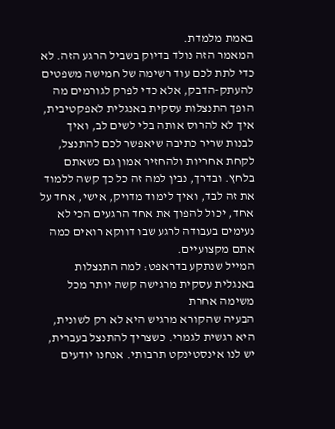באמת מלמדת.
המאמר הזה נולד בדיוק בשביל הרגע הזה. לא כדי לתת לכם עוד רשימה של חמישה משפטים להעתק-הדבק, אלא כדי לפרק לגורמים מה הופך התנצלות עסקית באנגלית לאפקטיבית, איך לא להרוס אותה בלי לשים לב, ואיך לבנות שריר כתיבה שיאפשר לכם להתנצל, לקחת אחריות ולהחזיר אמון גם כשאתם בלחץ. ובדרך, נבין למה זה כל כך קשה ללמוד את זה לבד, ואיך לימוד מדויק, אישי, אחד על אחד, יכול להפוך את אחד הרגעים הכי לא נעימים בעבודה לרגע שבו דווקא רואים כמה אתם מקצועיים.
המייל שנתקע בדראפט: למה התנצלות באנגלית עסקית מרגישה קשה יותר מכל משימה אחרת
הבעיה שהקורא מרגיש היא לא רק לשונית, היא רגשית לגמרי. כשצריך להתנצל בעברית, יש לנו אינסטינקט תרבותי. אנחנו יודעים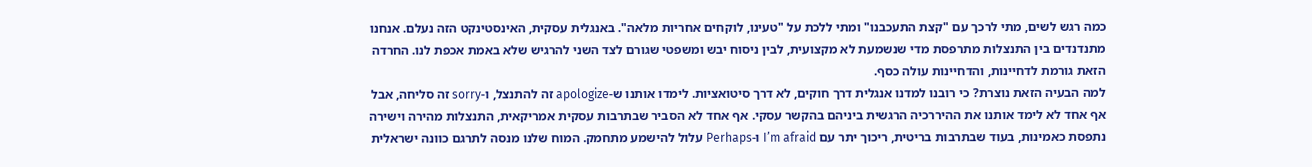כמה רגש לשים, מתי לרכך עם "קצת התעכבנו" ומתי ללכת על "טעינו, לוקחים אחריות מלאה". באנגלית עסקית, האינסטינקט הזה נעלם. אנחנו מתנדנדים בין התנצלות מתרפסת מדי שנשמעת לא מקצועית, לבין ניסוח יבש ומשפטי שגורם לצד השני להרגיש שלא באמת אכפת לנו. החרדה הזאת גורמת לדחיינות, והדחיינות עולה כסף.
למה הבעיה הזאת נוצרת? כי רובנו למדנו אנגלית דרך חוקים, לא דרך סיטואציות. לימדו אותנו ש-apologize זה להתנצל, ו-sorry זה סליחה, אבל אף אחד לא לימד אותנו את ההיררכיה הרגשית ביניהם בהקשר עסקי. אף אחד לא הסביר שבתרבות עסקית אמריקאית, התנצלות מהירה וישירה נתפסת כאמינות, בעוד שבתרבות בריטית, ריכוך יתר עם I’m afraid ו-Perhaps עלול להישמע מתחמק. המוח שלנו מנסה לתרגם כוונה ישראלית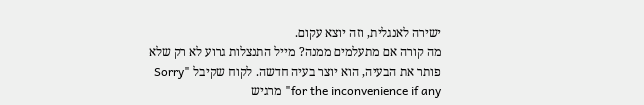ישירה לאנגלית, וזה יוצא עקום.
מה קורה אם מתעלמים ממנה? מייל התנצלות גרוע לא רק שלא פותר את הבעיה, הוא יוצר בעיה חדשה. לקוח שקיבל "Sorry for the inconvenience if any" מרגיש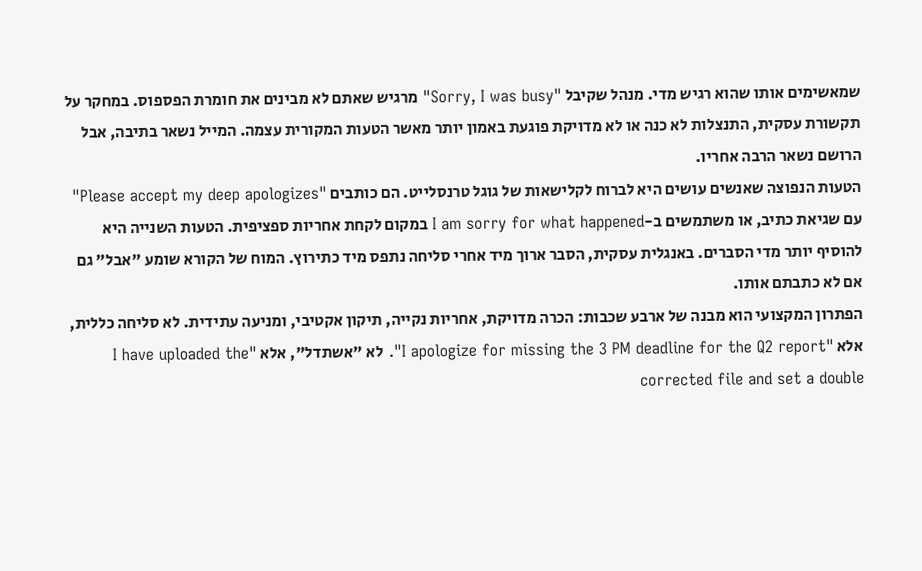שמאשימים אותו שהוא רגיש מדי. מנהל שקיבל "Sorry, I was busy" מרגיש שאתם לא מבינים את חומרת הפספוס. במחקר על תקשורת עסקית, התנצלות לא כנה או לא מדויקת פוגעת באמון יותר מאשר הטעות המקורית עצמה. המייל נשאר בתיבה, אבל הרושם נשאר הרבה אחריו.
הטעות הנפוצה שאנשים עושים היא לברוח לקלישאות של גוגל טרנסלייט. הם כותבים "Please accept my deep apologizes" עם שגיאת כתיב, או משתמשים ב-I am sorry for what happened במקום לקחת אחריות ספציפית. הטעות השנייה היא להוסיף יותר מדי הסברים. באנגלית עסקית, הסבר ארוך מיד אחרי סליחה נתפס מיד כתירוץ. המוח של הקורא שומע "אבל" גם אם לא כתבתם אותו.
הפתרון המקצועי הוא מבנה של ארבע שכבות: הכרה מדויקת, אחריות נקייה, תיקון אקטיבי, ומניעה עתידית. לא סליחה כללית, אלא "I apologize for missing the 3 PM deadline for the Q2 report". לא "אשתדל", אלא "I have uploaded the corrected file and set a double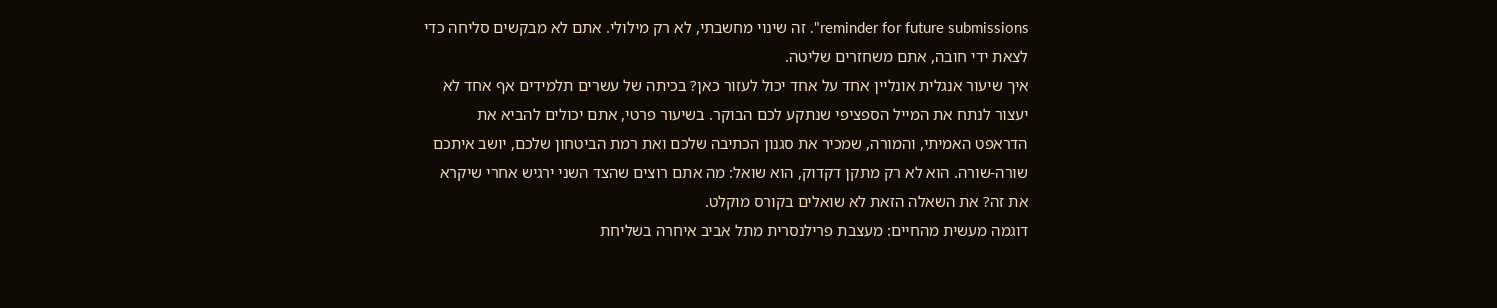reminder for future submissions". זה שינוי מחשבתי, לא רק מילולי. אתם לא מבקשים סליחה כדי לצאת ידי חובה, אתם משחזרים שליטה.
איך שיעור אנגלית אונליין אחד על אחד יכול לעזור כאן? בכיתה של עשרים תלמידים אף אחד לא יעצור לנתח את המייל הספציפי שנתקע לכם הבוקר. בשיעור פרטי, אתם יכולים להביא את הדראפט האמיתי, והמורה, שמכיר את סגנון הכתיבה שלכם ואת רמת הביטחון שלכם, יושב איתכם שורה-שורה. הוא לא רק מתקן דקדוק, הוא שואל: מה אתם רוצים שהצד השני ירגיש אחרי שיקרא את זה? את השאלה הזאת לא שואלים בקורס מוקלט.
דוגמה מעשית מהחיים: מעצבת פרילנסרית מתל אביב איחרה בשליחת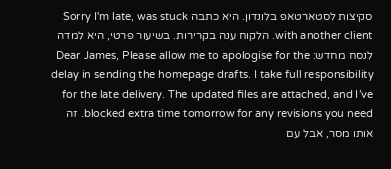סקיצות לסטארטאפ בלונדון. היא כתבה Sorry I'm late, was stuck with another client. הלקוח ענה בקרירות. בשיעור פרטי, היא למדה לנסח מחדש: Dear James, Please allow me to apologise for the delay in sending the homepage drafts. I take full responsibility for the late delivery. The updated files are attached, and I’ve blocked extra time tomorrow for any revisions you need. זה אותו מסר, אבל עם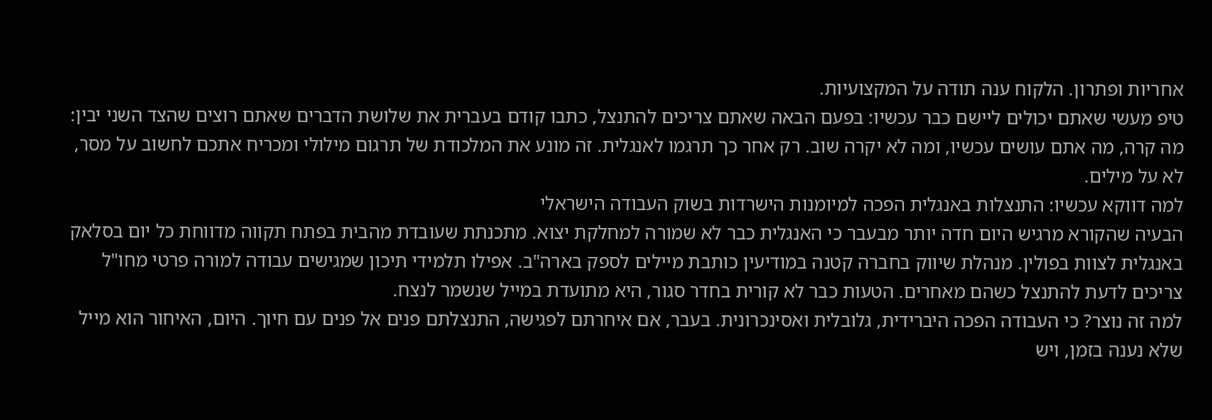אחריות ופתרון. הלקוח ענה תודה על המקצועיות.
טיפ מעשי שאתם יכולים ליישם כבר עכשיו: בפעם הבאה שאתם צריכים להתנצל, כתבו קודם בעברית את שלושת הדברים שאתם רוצים שהצד השני יבין: מה קרה, מה אתם עושים עכשיו, ומה לא יקרה שוב. רק אחר כך תרגמו לאנגלית. זה מונע את המלכודת של תרגום מילולי ומכריח אתכם לחשוב על מסר, לא על מילים.
למה דווקא עכשיו: התנצלות באנגלית הפכה למיומנות הישרדות בשוק העבודה הישראלי
הבעיה שהקורא מרגיש היום חדה יותר מבעבר כי האנגלית כבר לא שמורה למחלקת יצוא. מתכנתת שעובדת מהבית בפתח תקווה מדווחת כל יום בסלאק באנגלית לצוות בפולין. מנהלת שיווק בחברה קטנה במודיעין כותבת מיילים לספק בארה"ב. אפילו תלמידי תיכון שמגישים עבודה למורה פרטי מחו"ל צריכים לדעת להתנצל כשהם מאחרים. הטעות כבר לא קורית בחדר סגור, היא מתועדת במייל שנשמר לנצח.
למה זה נוצר? כי העבודה הפכה היברידית, גלובלית ואסינכרונית. בעבר, אם איחרתם לפגישה, התנצלתם פנים אל פנים עם חיוך. היום, האיחור הוא מייל שלא נענה בזמן, ויש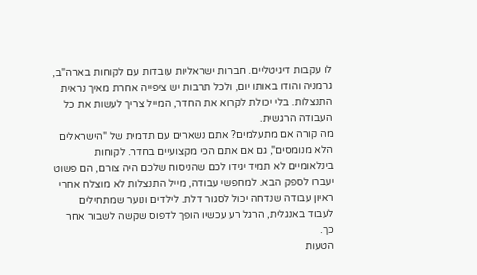לו עקבות דיגיטליים. חברות ישראליות עובדות עם לקוחות בארה"ב, גרמניה והודו באותו יום, ולכל תרבות יש ציפייה אחרת מאיך נראית התנצלות. בלי יכולת לקרוא את החדר, המייל צריך לעשות את כל העבודה הרגשית.
מה קורה אם מתעלמים? אתם נשארים עם תדמית של "הישראלים הלא מנומסים", גם אם אתם הכי מקצועיים בחדר. לקוחות בינלאומיים לא תמיד יגידו לכם שהניסוח שלכם היה צורם, הם פשוט יעברו לספק הבא. למחפשי עבודה, מייל התנצלות לא מוצלח אחרי ראיון עבודה שנדחה יכול לסגור דלת. לילדים ונוער שמתחילים לעבוד באנגלית, הרגל רע עכשיו הופך לדפוס שקשה לשבור אחר כך.
הטעות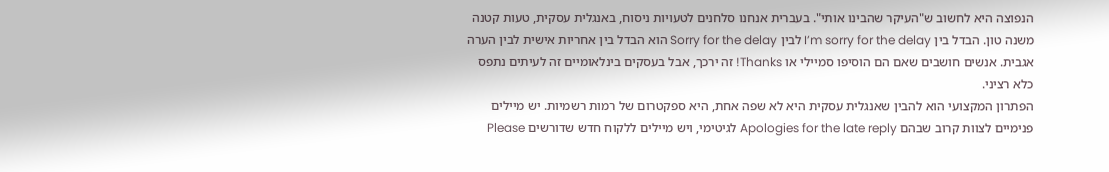הנפוצה היא לחשוב ש"העיקר שהבינו אותי". בעברית אנחנו סלחנים לטעויות ניסוח, באנגלית עסקית, טעות קטנה משנה טון. הבדל בין I’m sorry for the delay לבין Sorry for the delay הוא הבדל בין אחריות אישית לבין הערה אגבית. אנשים חושבים שאם הם הוסיפו סמיילי או Thanks! זה ירכך, אבל בעסקים בינלאומיים זה לעיתים נתפס כלא רציני.
הפתרון המקצועי הוא להבין שאנגלית עסקית היא לא שפה אחת, היא ספקטרום של רמות רשמיות. יש מיילים פנימיים לצוות קרוב שבהם Apologies for the late reply לגיטימי, ויש מיילים ללקוח חדש שדורשים Please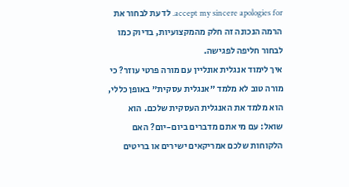accept my sincere apologies for. לדעת לבחור את הרמה הנכונה זה חלק מהמקצועיות, בדיוק כמו לבחור חליפה לפגישה.
איך לימוד אנגלית אונליין עם מורה פרטי עוזר? כי מורה טוב לא מלמד "אנגלית עסקית" באופן כללי, הוא מלמד את האנגלית העסקית שלכם. הוא שואל: עם מי אתם מדברים ביום-יום? האם הלקוחות שלכם אמריקאים ישירים או בריטים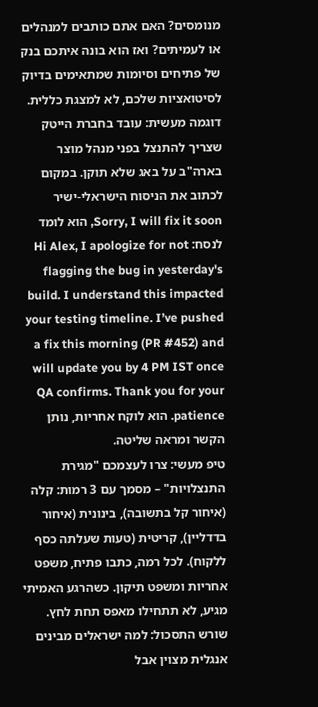מנומסים? האם אתם כותבים למנהלים או לעמיתים? ואז הוא בונה איתכם בנק של פתיחים וסיומות שמתאימים בדיוק לסיטואציות שלכם, לא למצגת כללית.
דוגמה מעשית: עובד בחברת הייטק שצריך להתנצל בפני מנהל מוצר בארה"ב על באג שלא תוקן. במקום לכתוב את הניסוח הישראלי-ישיר Sorry, I will fix it soon, הוא לומד לנסח: Hi Alex, I apologize for not flagging the bug in yesterday's build. I understand this impacted your testing timeline. I’ve pushed a fix this morning (PR #452) and will update you by 4 PM IST once QA confirms. Thank you for your patience. הוא לוקח אחריות, נותן הקשר ומראה שליטה.
טיפ מעשי: צרו לעצמכם "מגירת התנצלויות" – מסמך עם 3 רמות: קלה (איחור קל בתשובה), בינונית (איחור בדדליין), קריטית (טעות שעלתה כסף ללקוח). לכל רמה, כתבו פתיח, משפט אחריות ומשפט תיקון. כשהרגע האמיתי מגיע, לא תתחילו מאפס תחת לחץ.
שורש התסכול: למה ישראלים מבינים אנגלית מצוין אבל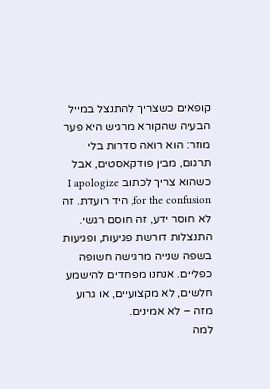קופאים כשצריך להתנצל במייל
הבעיה שהקורא מרגיש היא פער מוזר: הוא רואה סדרות בלי תרגום, מבין פודקאסטים, אבל כשהוא צריך לכתוב I apologize for the confusion, היד רועדת. זה לא חוסר ידע, זה חוסם רגשי. התנצלות דורשת פגיעות, ופגיעות בשפה שנייה מרגישה חשופה כפליים. אנחנו מפחדים להישמע חלשים, לא מקצועיים, או גרוע מזה – לא אמינים.
למה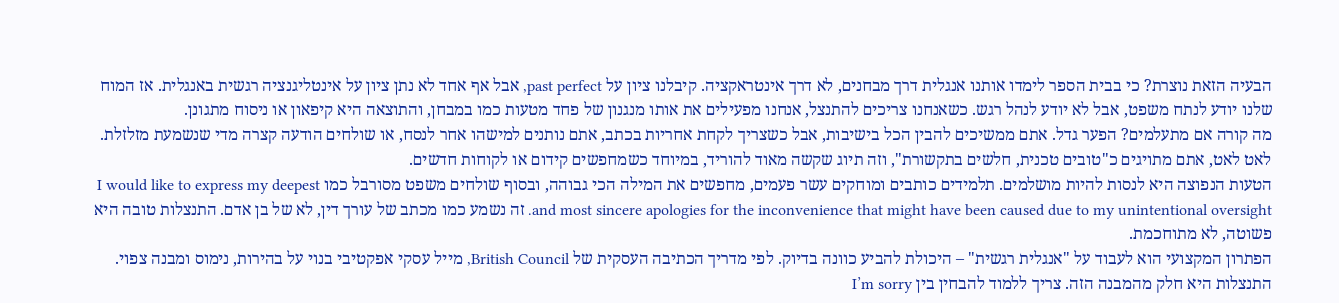הבעיה הזאת נוצרת? כי בבית הספר לימדו אותנו אנגלית דרך מבחנים, לא דרך אינטראקציה. קיבלנו ציון על past perfect, אבל אף אחד לא נתן ציון על אינטליגנציה רגשית באנגלית. אז המוח שלנו יודע לנתח משפט, אבל לא יודע לנהל רגש. כשאנחנו צריכים להתנצל, אנחנו מפעילים את אותו מנגנון של פחד מטעות כמו במבחן, והתוצאה היא קיפאון או ניסוח מתגונן.
מה קורה אם מתעלמים? הפער גדל. אתם ממשיכים להבין הכל בישיבות, אבל כשצריך לקחת אחריות בכתב, אתם נותנים למישהו אחר לנסח, או שולחים הודעה קצרה מדי שנשמעת מזלזלת. לאט לאט, אתם מתויגים כ"טובים טכנית, חלשים בתקשורת", וזה תיוג שקשה מאוד להוריד, במיוחד כשמחפשים קידום או לקוחות חדשים.
הטעות הנפוצה היא לנסות להיות מושלמים. תלמידים כותבים ומוחקים עשר פעמים, מחפשים את המילה הכי גבוהה, ובסוף שולחים משפט מסורבל כמו I would like to express my deepest and most sincere apologies for the inconvenience that might have been caused due to my unintentional oversight. זה נשמע כמו מכתב של עורך דין, לא של בן אדם. התנצלות טובה היא פשוטה, לא מתוחכמת.
הפתרון המקצועי הוא לעבוד על "אנגלית רגשית" – היכולת להביע כוונה בדיוק. לפי מדריך הכתיבה העסקית של British Council, מייל עסקי אפקטיבי בנוי על בהירות, נימוס ומבנה צפוי. התנצלות היא חלק מהמבנה הזה. צריך ללמוד להבחין בין I’m sorry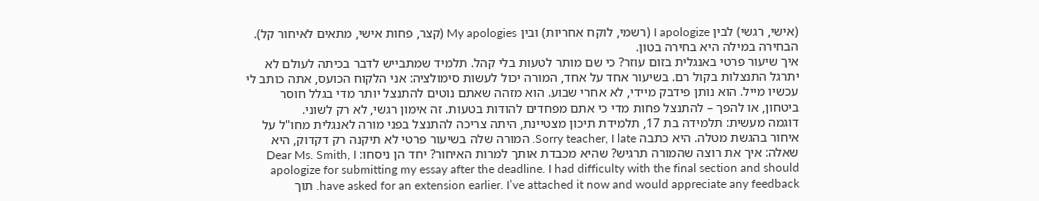(אישי, רגשי) לבין I apologize (רשמי, לוקח אחריות) ובין My apologies (קצר, פחות אישי, מתאים לאיחור קל). הבחירה במילה היא בחירה בטון.
איך שיעור פרטי באנגלית בזום עוזר? כי שם מותר לטעות בלי קהל. תלמיד שמתבייש לדבר בכיתה לעולם לא יתרגל התנצלות בקול רם. בשיעור אחד על אחד, המורה יכול לעשות סימולציה: אני הלקוח הכועס, אתה כותב לי עכשיו מייל. הוא נותן פידבק מיידי, לא אחרי שבוע. הוא מזהה שאתם נוטים להתנצל יותר מדי בגלל חוסר ביטחון, או להפך – להתנצל פחות מדי כי אתם מפחדים להודות בטעות. זה אימון רגשי, לא רק לשוני.
דוגמה מעשית: תלמידה בת 17, תלמידת תיכון מצטיינת, היתה צריכה להתנצל בפני מורה לאנגלית מחו"ל על איחור בהגשת מטלה. היא כתבה Sorry teacher, I late. המורה שלה בשיעור פרטי לא תיקנה רק דקדוק, היא שאלה: איך את רוצה שהמורה תרגיש? שהיא מכבדת אותך למרות האיחור? יחד הן ניסחו: Dear Ms. Smith, I apologize for submitting my essay after the deadline. I had difficulty with the final section and should have asked for an extension earlier. I’ve attached it now and would appreciate any feedback. תוך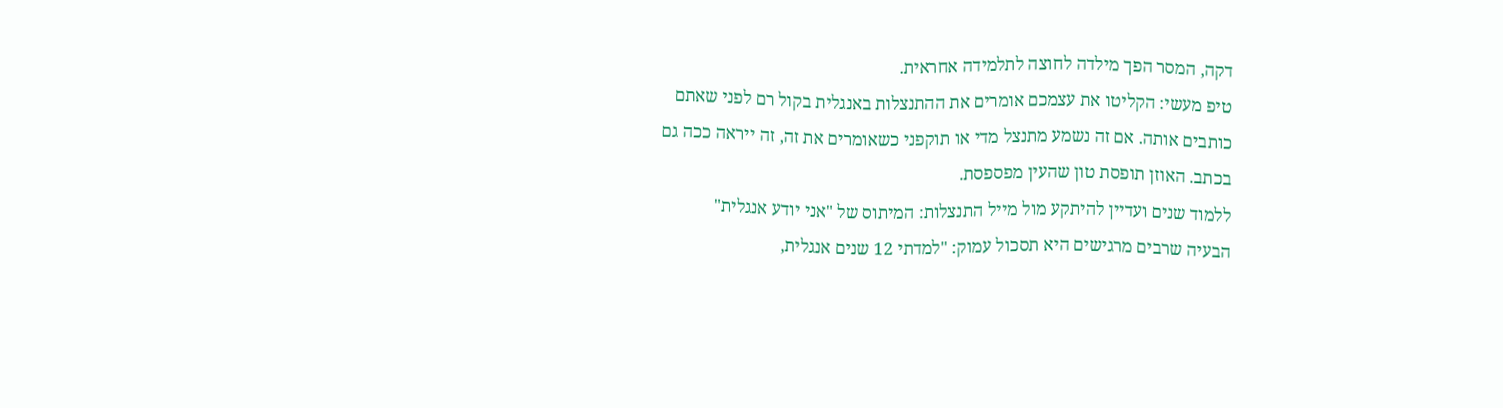דקה, המסר הפך מילדה לחוצה לתלמידה אחראית.
טיפ מעשי: הקליטו את עצמכם אומרים את ההתנצלות באנגלית בקול רם לפני שאתם כותבים אותה. אם זה נשמע מתנצל מדי או תוקפני כשאומרים את זה, זה ייראה ככה גם בכתב. האוזן תופסת טון שהעין מפספסת.
ללמוד שנים ועדיין להיתקע מול מייל התנצלות: המיתוס של "אני יודע אנגלית"
הבעיה שרבים מרגישים היא תסכול עמוק: "למדתי 12 שנים אנגלית,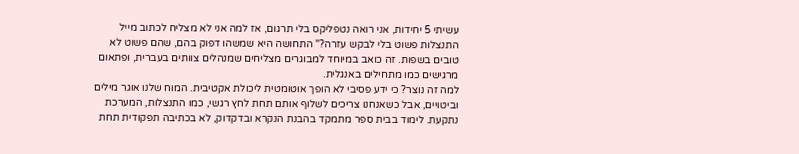עשיתי 5 יחידות, אני רואה נטפליקס בלי תרגום, אז למה אני לא מצליח לכתוב מייל התנצלות פשוט בלי לבקש עזרה?" התחושה היא שמשהו דפוק בהם, שהם פשוט לא טובים בשפות. זה כואב במיוחד למבוגרים מצליחים שמנהלים צוותים בעברית, ופתאום מרגישים כמו מתחילים באנגלית.
למה זה נוצר? כי ידע פסיבי לא הופך אוטומטית ליכולת אקטיבית. המוח שלנו אוגר מילים וביטויים, אבל כשאנחנו צריכים לשלוף אותם תחת לחץ רגשי, כמו התנצלות, המערכת נתקעת. לימוד בבית ספר מתמקד בהבנת הנקרא ובדקדוק, לא בכתיבה תפקודית תחת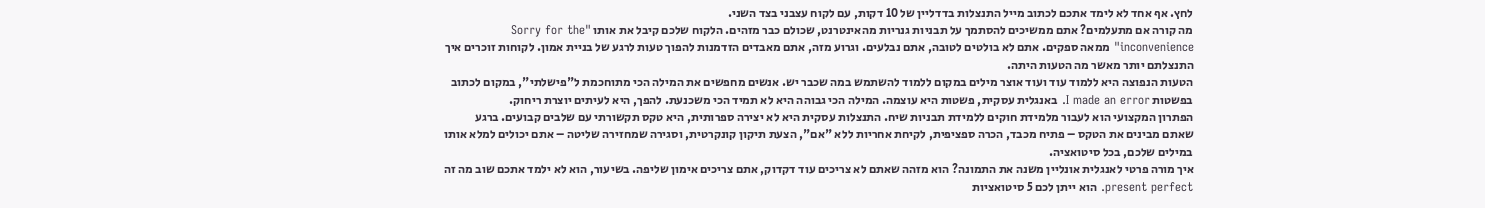לחץ. אף אחד לא לימד אתכם לכתוב מייל התנצלות בדדליין של 10 דקות, עם לקוח עצבני בצד השני.
מה קורה אם מתעלמים? אתם ממשיכים להסתמך על תבניות גנריות מהאינטרנט, שכולם כבר מזהים. הלקוח שלכם קיבל את אותו "Sorry for the inconvenience" ממאה ספקים. אתם לא בולטים לטובה, אתם נבלעים. וגרוע מזה, אתם מאבדים הזדמנות להפוך טעות לרגע של בניית אמון. לקוחות זוכרים איך התנצלתם יותר מאשר מה הטעות היתה.
הטעות הנפוצה היא ללמוד עוד ועוד אוצר מילים במקום ללמוד להשתמש במה שכבר יש. אנשים מחפשים את המילה הכי מתוחכמת ל"פישלתי", במקום לכתוב בפשטות I made an error. באנגלית עסקית, פשטות היא עוצמה. המילה הכי גבוהה היא לא תמיד הכי משכנעת. להפך, היא לעיתים יוצרת ריחוק.
הפתרון המקצועי הוא לעבור מלמידת חוקים ללמידת תבניות שיח. התנצלות עסקית היא לא יצירה ספרותית, היא טקס תקשורתי עם שלבים קבועים. ברגע שאתם מבינים את הטקס – פתיח מכבד, הכרה ספציפית, לקיחת אחריות ללא "אם", הצעת תיקון קונקרטית, וסגירה שמחזירה שליטה – אתם יכולים למלא אותו במילים שלכם, בכל סיטואציה.
איך מורה פרטי לאנגלית אונליין משנה את התמונה? הוא מזהה שאתם לא צריכים עוד דקדוק, אתם צריכים אימון שליפה. בשיעור, הוא לא ילמד אתכם שוב מה זה present perfect. הוא ייתן לכם 5 סיטואציות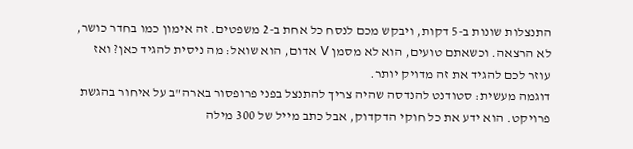התנצלות שונות ב-5 דקות, ויבקש מכם לנסח כל אחת ב-2 משפטים. זה אימון כמו בחדר כושר, לא הרצאה. וכשאתם טועים, הוא לא מסמן V אדום, הוא שואל: מה ניסית להגיד כאן? ואז עוזר לכם להגיד את זה מדויק יותר.
דוגמה מעשית: סטודנט להנדסה שהיה צריך להתנצל בפני פרופסור בארה"ב על איחור בהגשת פרויקט. הוא ידע את כל חוקי הדקדוק, אבל כתב מייל של 300 מילה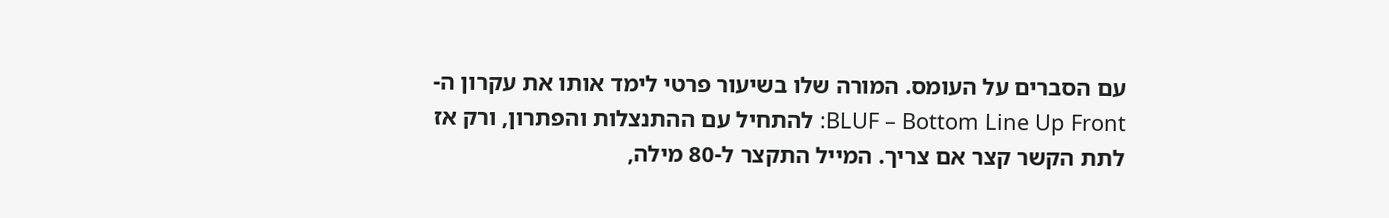עם הסברים על העומס. המורה שלו בשיעור פרטי לימד אותו את עקרון ה-BLUF – Bottom Line Up Front: להתחיל עם ההתנצלות והפתרון, ורק אז לתת הקשר קצר אם צריך. המייל התקצר ל-80 מילה,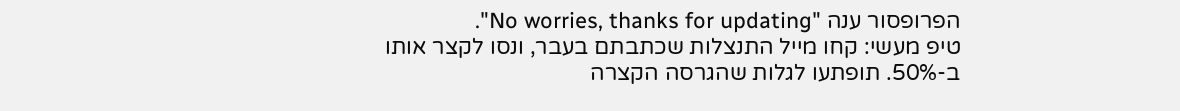הפרופסור ענה "No worries, thanks for updating".
טיפ מעשי: קחו מייל התנצלות שכתבתם בעבר, ונסו לקצר אותו ב-50%. תופתעו לגלות שהגרסה הקצרה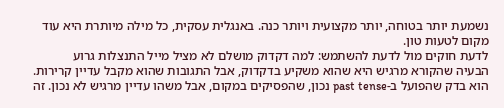נשמעת יותר בטוחה, יותר מקצועית ויותר כנה. באנגלית עסקית, כל מילה מיותרת היא עוד מקום לטעות טון.
לדעת חוקים מול לדעת להשתמש: למה דקדוק מושלם לא מציל מייל התנצלות גרוע
הבעיה שהקורא מרגיש היא שהוא משקיע בדקדוק, אבל התגובות שהוא מקבל עדיין קרירות. הוא בדק שהפועל ב-past tense נכון, שהפסיקים במקום, אבל משהו עדיין מרגיש לא נכון. זה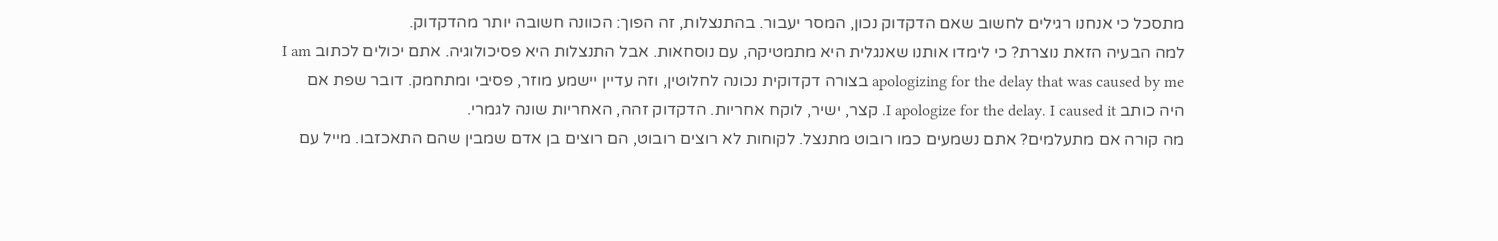מתסכל כי אנחנו רגילים לחשוב שאם הדקדוק נכון, המסר יעבור. בהתנצלות, זה הפוך: הכוונה חשובה יותר מהדקדוק.
למה הבעיה הזאת נוצרת? כי לימדו אותנו שאנגלית היא מתמטיקה, עם נוסחאות. אבל התנצלות היא פסיכולוגיה. אתם יכולים לכתוב I am apologizing for the delay that was caused by me בצורה דקדוקית נכונה לחלוטין, וזה עדיין יישמע מוזר, פסיבי ומתחמק. דובר שפת אם היה כותב I apologize for the delay. I caused it. קצר, ישיר, לוקח אחריות. הדקדוק זהה, האחריות שונה לגמרי.
מה קורה אם מתעלמים? אתם נשמעים כמו רובוט מתנצל. לקוחות לא רוצים רובוט, הם רוצים בן אדם שמבין שהם התאכזבו. מייל עם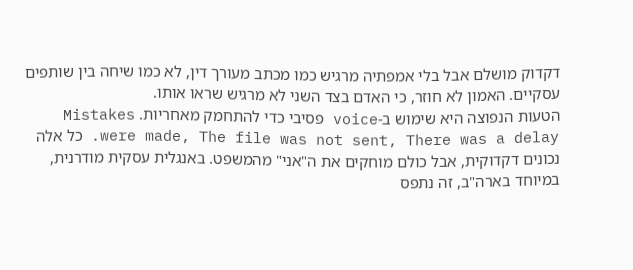דקדוק מושלם אבל בלי אמפתיה מרגיש כמו מכתב מעורך דין, לא כמו שיחה בין שותפים עסקיים. האמון לא חוזר, כי האדם בצד השני לא מרגיש שראו אותו.
הטעות הנפוצה היא שימוש ב-voice פסיבי כדי להתחמק מאחריות. Mistakes were made, The file was not sent, There was a delay. כל אלה נכונים דקדוקית, אבל כולם מוחקים את ה"אני" מהמשפט. באנגלית עסקית מודרנית, במיוחד בארה"ב, זה נתפס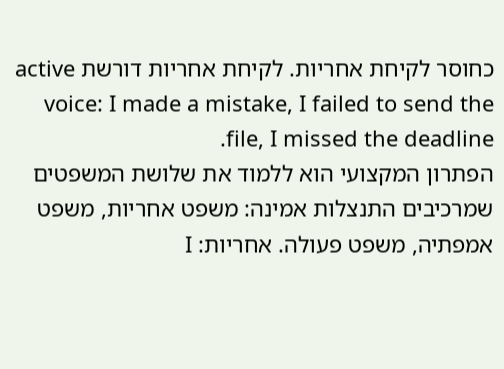כחוסר לקיחת אחריות. לקיחת אחריות דורשת active voice: I made a mistake, I failed to send the file, I missed the deadline.
הפתרון המקצועי הוא ללמוד את שלושת המשפטים שמרכיבים התנצלות אמינה: משפט אחריות, משפט אמפתיה, משפט פעולה. אחריות: I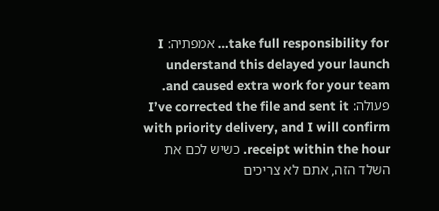take full responsibility for… אמפתיה: I understand this delayed your launch and caused extra work for your team. פעולה: I’ve corrected the file and sent it with priority delivery, and I will confirm receipt within the hour. כשיש לכם את השלד הזה, אתם לא צריכים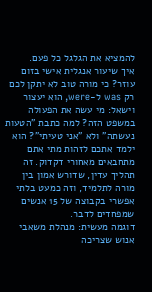להמציא את הגלגל כל פעם.
איך שיעור אנגלית אישי בזום עוזר? כי מורה טוב לא יתקן לכם רק was ל-were, הוא יעצור וישאל: מי עשה את הפעולה במשפט הזה? למה כתבת "הטעות נעשתה" ולא "אני טעיתי"? הוא ילמד אתכם לזהות מתי אתם מתחבאים מאחורי דקדוק. זה תהליך עדין, שדורש אמון בין מורה לתלמיד, וזה כמעט בלתי אפשרי בקבוצה של 15 אנשים שמפחדים לדבר.
דוגמה מעשית: מנהלת משאבי אנוש שצריכה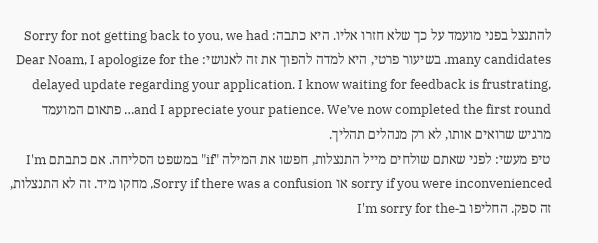להתנצל בפני מועמד על כך שלא חזרו אליו. היא כתבה: Sorry for not getting back to you, we had many candidates. בשיעור פרטי, היא למדה להפוך את זה לאנושי: Dear Noam, I apologize for the delayed update regarding your application. I know waiting for feedback is frustrating, and I appreciate your patience. We’ve now completed the first round… פתאום המועמד מרגיש שרואים אותו, לא רק מנהלים תהליך.
טיפ מעשי: לפני שאתם שולחים מייל התנצלות, חפשו את המילה "if" במשפט הסליחה. אם כתבתם I'm sorry if you were inconvenienced או Sorry if there was a confusion, מחקו מיד. זה לא התנצלות, זה ספק. החליפו ב-I'm sorry for the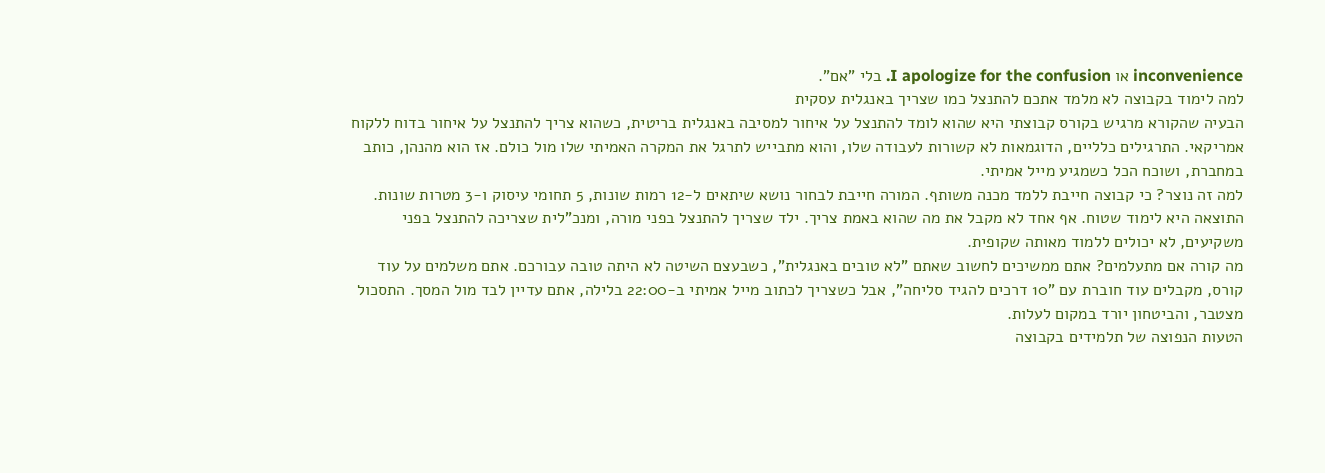inconvenience או I apologize for the confusion. בלי "אם".
למה לימוד בקבוצה לא מלמד אתכם להתנצל כמו שצריך באנגלית עסקית
הבעיה שהקורא מרגיש בקורס קבוצתי היא שהוא לומד להתנצל על איחור למסיבה באנגלית בריטית, כשהוא צריך להתנצל על איחור בדוח ללקוח אמריקאי. התרגילים כלליים, הדוגמאות לא קשורות לעבודה שלו, והוא מתבייש לתרגל את המקרה האמיתי שלו מול כולם. אז הוא מהנהן, כותב במחברת, ושוכח הכל כשמגיע מייל אמיתי.
למה זה נוצר? כי קבוצה חייבת ללמד מכנה משותף. המורה חייבת לבחור נושא שיתאים ל-12 רמות שונות, 5 תחומי עיסוק ו-3 מטרות שונות. התוצאה היא לימוד שטוח. אף אחד לא מקבל את מה שהוא באמת צריך. ילד שצריך להתנצל בפני מורה, ומנכ"לית שצריכה להתנצל בפני משקיעים, לא יכולים ללמוד מאותה שקופית.
מה קורה אם מתעלמים? אתם ממשיכים לחשוב שאתם "לא טובים באנגלית", כשבעצם השיטה לא היתה טובה עבורכם. אתם משלמים על עוד קורס, מקבלים עוד חוברת עם "10 דרכים להגיד סליחה", אבל כשצריך לכתוב מייל אמיתי ב-22:00 בלילה, אתם עדיין לבד מול המסך. התסכול מצטבר, והביטחון יורד במקום לעלות.
הטעות הנפוצה של תלמידים בקבוצה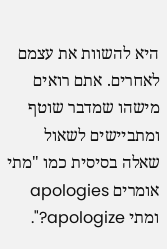היא להשוות את עצמם לאחרים. אתם רואים מישהו שמדבר שוטף ומתביישים לשאול שאלה בסיסית כמו "מתי אומרים apologies ומתי apologize?".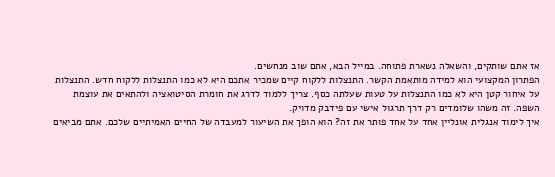אז אתם שותקים, והשאלה נשארת פתוחה. במייל הבא, אתם שוב מנחשים.
הפתרון המקצועי הוא למידה מותאמת הקשר. התנצלות ללקוח קיים שמכיר אתכם היא לא כמו התנצלות ללקוח חדש. התנצלות על איחור קטן היא לא כמו התנצלות על טעות שעלתה כסף. צריך ללמוד לדרג את חומרת הסיטואציה ולהתאים את עוצמת השפה. זה משהו שלומדים רק דרך תרגול אישי עם פידבק מדויק.
איך לימוד אנגלית אונליין אחד על אחד פותר את זה? הוא הופך את השיעור למעבדה של החיים האמיתיים שלכם. אתם מביאים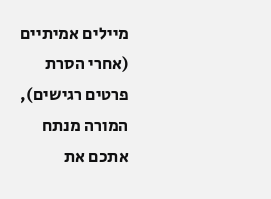מיילים אמיתיים (אחרי הסרת פרטים רגישים), המורה מנתח אתכם את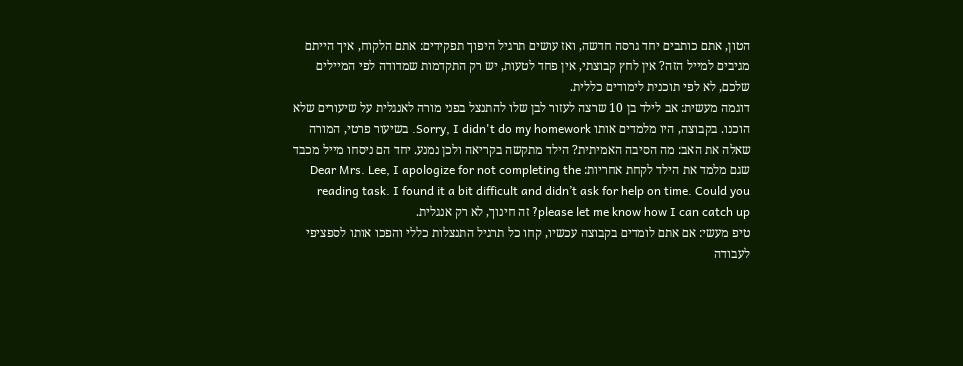הטון, אתם כותבים יחד גרסה חדשה, ואז עושים תרגיל היפוך תפקידים: אתם הלקוח, איך הייתם מגיבים למייל הזה? אין לחץ קבוצתי, אין פחד לטעות, יש רק התקדמות שמדודה לפי המיילים שלכם, לא לפי תוכנית לימודים כללית.
דוגמה מעשית: אב לילד בן 10 שרצה לעזור לבן שלו להתנצל בפני מורה לאנגלית על שיעורים שלא הוכנו. בקבוצה, היו מלמדים אותו Sorry, I didn't do my homework. בשיעור פרטי, המורה שאלה את האב: מה הסיבה האמיתית? הילד מתקשה בקריאה ולכן נמנע. יחד הם ניסחו מייל מכבד שגם מלמד את הילד לקחת אחריות: Dear Mrs. Lee, I apologize for not completing the reading task. I found it a bit difficult and didn’t ask for help on time. Could you please let me know how I can catch up? זה חינוך, לא רק אנגלית.
טיפ מעשי: אם אתם לומדים בקבוצה עכשיו, קחו כל תרגיל התנצלות כללי והפכו אותו לספציפי לעבודה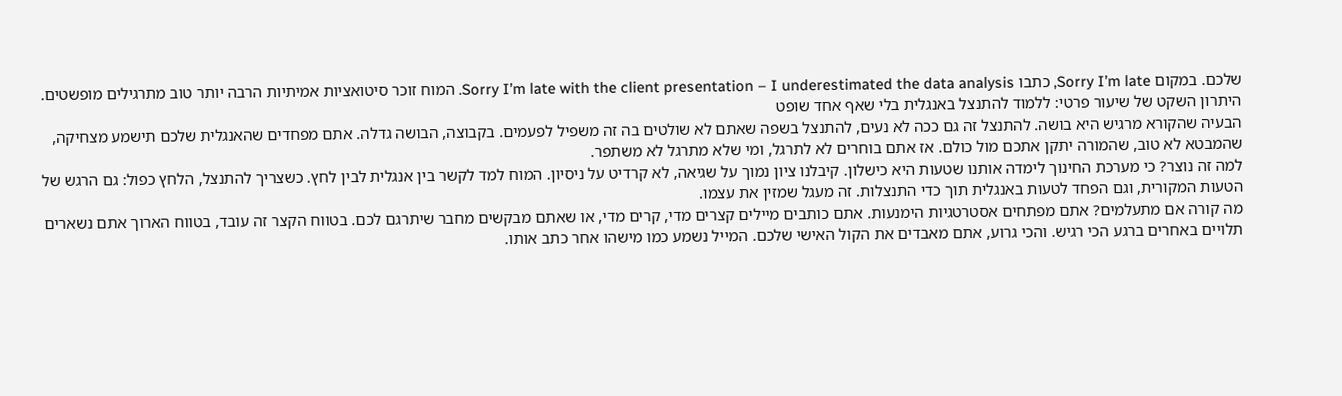שלכם. במקום Sorry I’m late, כתבו Sorry I’m late with the client presentation – I underestimated the data analysis. המוח זוכר סיטואציות אמיתיות הרבה יותר טוב מתרגילים מופשטים.
היתרון השקט של שיעור פרטי: ללמוד להתנצל באנגלית בלי שאף אחד שופט
הבעיה שהקורא מרגיש היא בושה. להתנצל זה גם ככה לא נעים, להתנצל בשפה שאתם לא שולטים בה זה משפיל לפעמים. בקבוצה, הבושה גדלה. אתם מפחדים שהאנגלית שלכם תישמע מצחיקה, שהמבטא לא טוב, שהמורה יתקן אתכם מול כולם. אז אתם בוחרים לא לתרגל, ומי שלא מתרגל לא משתפר.
למה זה נוצר? כי מערכת החינוך לימדה אותנו שטעות היא כישלון. קיבלנו ציון נמוך על שגיאה, לא קרדיט על ניסיון. המוח למד לקשר בין אנגלית לבין לחץ. כשצריך להתנצל, הלחץ כפול: גם הרגש של הטעות המקורית, וגם הפחד לטעות באנגלית תוך כדי התנצלות. זה מעגל שמזין את עצמו.
מה קורה אם מתעלמים? אתם מפתחים אסטרטגיות הימנעות. אתם כותבים מיילים קצרים מדי, קרים מדי, או שאתם מבקשים מחבר שיתרגם לכם. בטווח הקצר זה עובד, בטווח הארוך אתם נשארים תלויים באחרים ברגע הכי רגיש. והכי גרוע, אתם מאבדים את הקול האישי שלכם. המייל נשמע כמו מישהו אחר כתב אותו.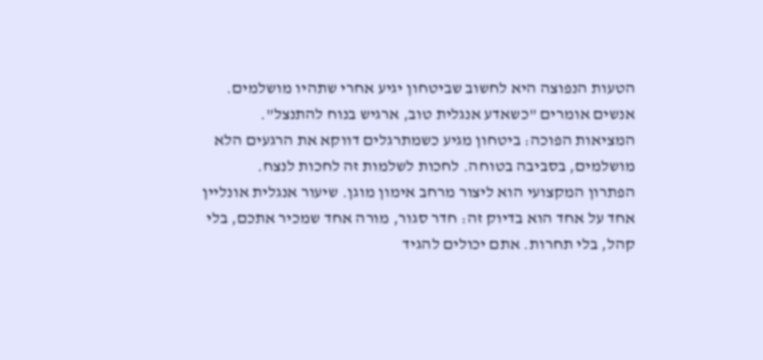הטעות הנפוצה היא לחשוב שביטחון יגיע אחרי שתהיו מושלמים. אנשים אומרים "כשאדע אנגלית טוב, ארגיש בנוח להתנצל". המציאות הפוכה: ביטחון מגיע כשמתרגלים דווקא את הרגעים הלא מושלמים, בסביבה בטוחה. לחכות לשלמות זה לחכות לנצח.
הפתרון המקצועי הוא ליצור מרחב אימון מוגן. שיעור אנגלית אונליין אחד על אחד הוא בדיוק זה: חדר סגור, מורה אחד שמכיר אתכם, בלי קהל, בלי תחרות. אתם יכולים להגיד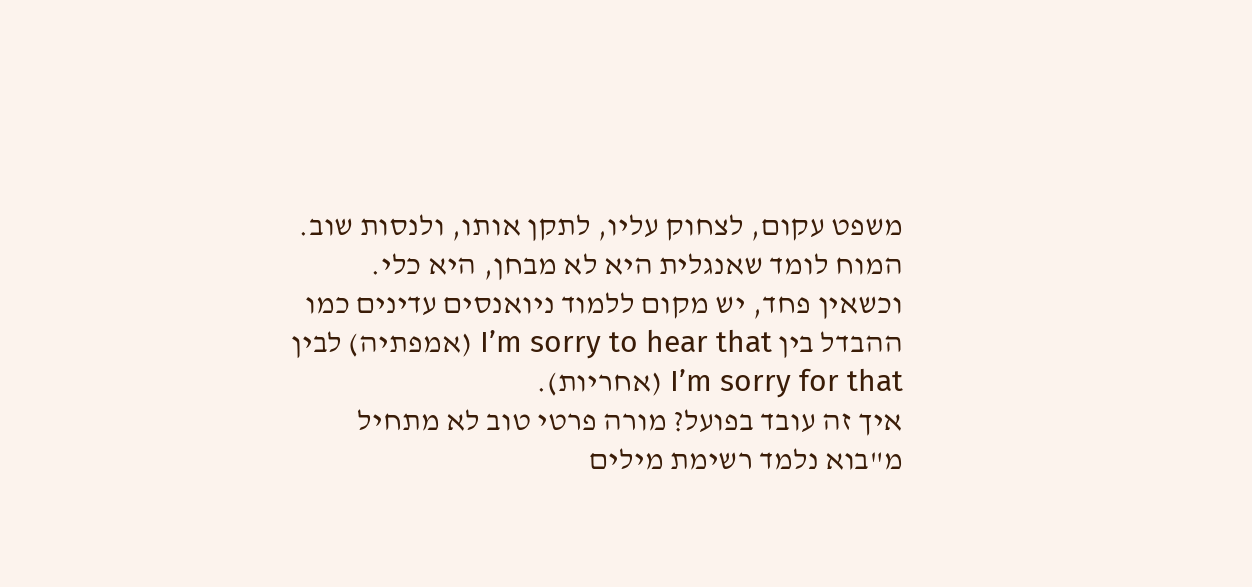משפט עקום, לצחוק עליו, לתקן אותו, ולנסות שוב. המוח לומד שאנגלית היא לא מבחן, היא כלי. וכשאין פחד, יש מקום ללמוד ניואנסים עדינים כמו ההבדל בין I’m sorry to hear that (אמפתיה) לבין I’m sorry for that (אחריות).
איך זה עובד בפועל? מורה פרטי טוב לא מתחיל מ"בוא נלמד רשימת מילים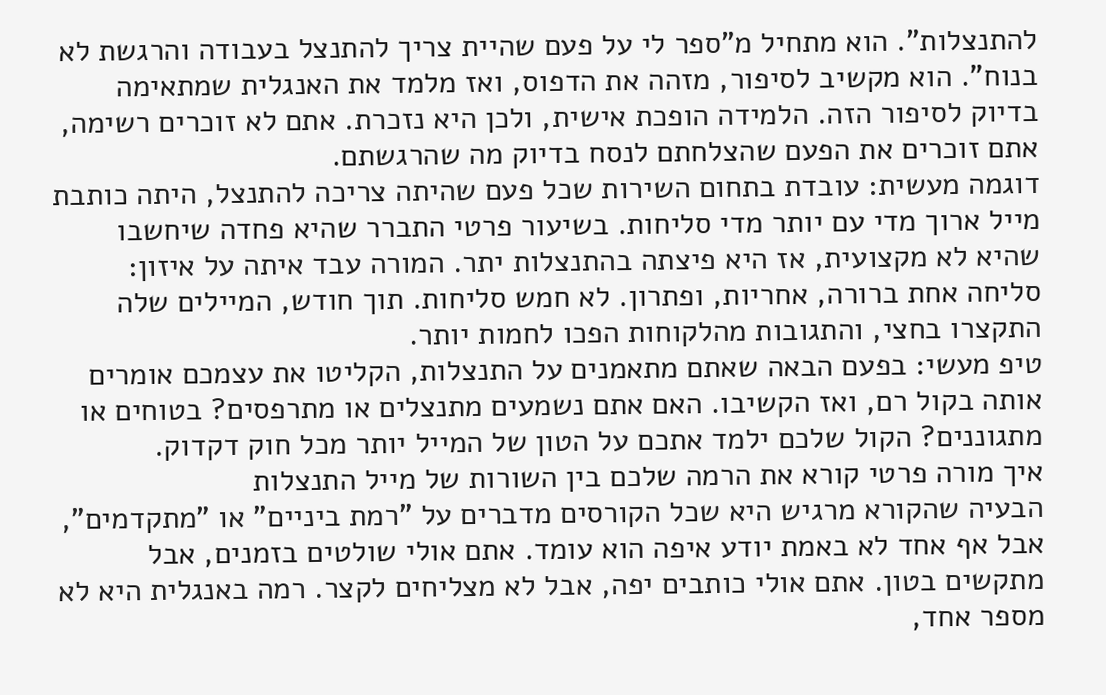להתנצלות". הוא מתחיל מ"ספר לי על פעם שהיית צריך להתנצל בעבודה והרגשת לא בנוח". הוא מקשיב לסיפור, מזהה את הדפוס, ואז מלמד את האנגלית שמתאימה בדיוק לסיפור הזה. הלמידה הופכת אישית, ולכן היא נזכרת. אתם לא זוכרים רשימה, אתם זוכרים את הפעם שהצלחתם לנסח בדיוק מה שהרגשתם.
דוגמה מעשית: עובדת בתחום השירות שכל פעם שהיתה צריכה להתנצל, היתה כותבת מייל ארוך מדי עם יותר מדי סליחות. בשיעור פרטי התברר שהיא פחדה שיחשבו שהיא לא מקצועית, אז היא פיצתה בהתנצלות יתר. המורה עבד איתה על איזון: סליחה אחת ברורה, אחריות, ופתרון. לא חמש סליחות. תוך חודש, המיילים שלה התקצרו בחצי, והתגובות מהלקוחות הפכו לחמות יותר.
טיפ מעשי: בפעם הבאה שאתם מתאמנים על התנצלות, הקליטו את עצמכם אומרים אותה בקול רם, ואז הקשיבו. האם אתם נשמעים מתנצלים או מתרפסים? בטוחים או מתגוננים? הקול שלכם ילמד אתכם על הטון של המייל יותר מכל חוק דקדוק.
איך מורה פרטי קורא את הרמה שלכם בין השורות של מייל התנצלות
הבעיה שהקורא מרגיש היא שכל הקורסים מדברים על "רמת ביניים" או "מתקדמים", אבל אף אחד לא באמת יודע איפה הוא עומד. אתם אולי שולטים בזמנים, אבל מתקשים בטון. אתם אולי כותבים יפה, אבל לא מצליחים לקצר. רמה באנגלית היא לא מספר אחד,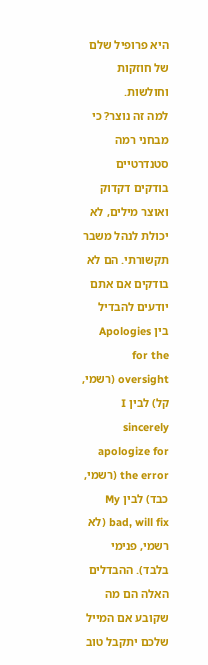היא פרופיל שלם של חוזקות וחולשות.
למה זה נוצר? כי מבחני רמה סטנדרטיים בודקים דקדוק ואוצר מילים, לא יכולת לנהל משבר תקשורתי. הם לא בודקים אם אתם יודעים להבדיל בין Apologies for the oversight (רשמי, קל) לבין I sincerely apologize for the error (רשמי, כבד) לבין My bad, will fix (לא רשמי, פנימי בלבד). ההבדלים האלה הם מה שקובע אם המייל שלכם יתקבל טוב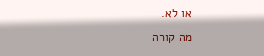או לא.
מה קורה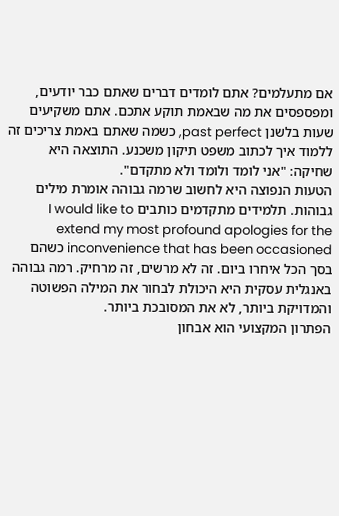אם מתעלמים? אתם לומדים דברים שאתם כבר יודעים, ומפספסים את מה שבאמת תוקע אתכם. אתם משקיעים שעות בלשנן past perfect, כשמה שאתם באמת צריכים זה ללמוד איך לכתוב משפט תיקון משכנע. התוצאה היא שחיקה: "אני לומד ולומד ולא מתקדם".
הטעות הנפוצה היא לחשוב שרמה גבוהה אומרת מילים גבוהות. תלמידים מתקדמים כותבים I would like to extend my most profound apologies for the inconvenience that has been occasioned כשהם בסך הכל איחרו ביום. זה לא מרשים, זה מרחיק. רמה גבוהה באנגלית עסקית היא היכולת לבחור את המילה הפשוטה והמדויקת ביותר, לא את המסובכת ביותר.
הפתרון המקצועי הוא אבחון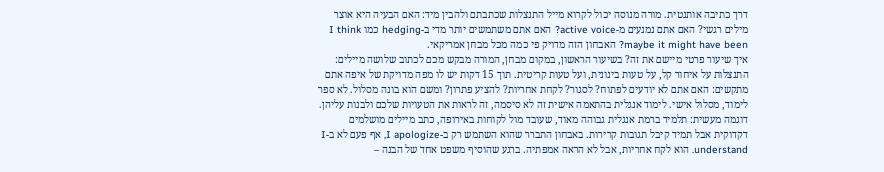דרך כתיבה אותנטית. מורה מנוסה יכול לקרוא מייל התנצלות שכתבתם ולהבין מיד: האם הבעיה היא אוצר מילים רגשי? האם אתם נמנעים מ-active voice? האם אתם משתמשים יותר מדי ב-hedging כמו I think maybe it might have been? האבחון הזה מדויק פי כמה מכל מבחן אמריקאי.
איך שיעור פרטי מיישם את זה? בשיעור הראשון, במקום מבחן, המורה מבקש מכם לכתוב שלושה מיילים: התנצלות על איחור קל, על טעות בינונית, ועל טעות קריטית. תוך 15 דקות יש לו מפה מדויקת של איפה אתם מתקשים: האם אתם לא יודעים לפתוח? לסגור? לקחת אחריות? להציע פתרון? ומשם הוא בונה מסלול. לא ספר לימוד, מסלול אישי. לימוד אנגלית בהתאמה אישית זה לא סיסמה, זה לראות את הטעויות שלכם ולבנות עליהן.
דוגמה מעשית: תלמיד ברמת אנגלית גבוהה מאוד, שעובד מול לקוחות באירופה, כתב מיילים מושלמים דקדוקית אבל תמיד קיבל תגובות קרירות. באבחון התברר שהוא השתמש רק ב-I apologize, אף פעם לא ב-I understand. הוא לקח אחריות, אבל לא הראה אמפתיה. ברגע שהוסיף משפט אחד של הבנה –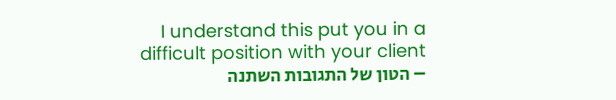I understand this put you in a difficult position with your client – הטון של התגובות השתנה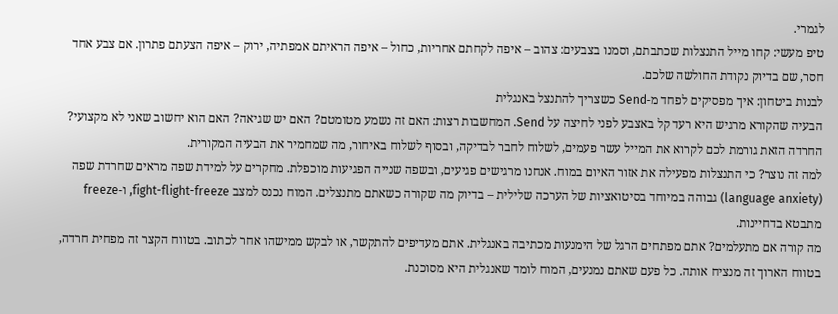לגמרי.
טיפ מעשי: קחו מייל התנצלות שכתבתם, וסמנו בצבעים: צהוב – איפה לקחתם אחריות, כחול – איפה הראיתם אמפתיה, ירוק – איפה הצעתם פתרון. אם צבע אחד חסר, שם בדיוק נקודת החולשה שלכם.
לבנות ביטחון: איך מפסיקים לפחד מ-Send כשצריך להתנצל באנגלית
הבעיה שהקורא מרגיש היא רעד קל באצבע לפני לחיצה על Send. המחשבות רצות: האם זה נשמע מטומטם? האם יש שגיאה? האם הוא יחשוב שאני לא מקצועי? החרדה הזאת גורמת לכם לקרוא את המייל עשר פעמים, לשלוח לחבר לבדיקה, ובסוף לשלוח באיחור, מה שמחמיר את הבעיה המקורית.
למה זה נוצר? כי התנצלות מפעילה את אזור האיום במוח. אנחנו מרגישים פגיעים, ובשפה שנייה הפגיעות מוכפלת. מחקרים על למידת שפה מראים שחרדת שפה (language anxiety) גבוהה במיוחד בסיטואציות של הערכה שלילית – בדיוק מה שקורה כשאתם מתנצלים. המוח נכנס למצב fight-flight-freeze, ו-freeze מתבטא בדחיינות.
מה קורה אם מתעלמים? אתם מפתחים הרגל של הימנעות מכתיבה באנגלית. אתם מעדיפים להתקשר, או לבקש ממישהו אחר לכתוב. בטווח הקצר זה מפחית חרדה, בטווח הארוך זה מנציח אותה. כל פעם שאתם נמנעים, המוח לומד שאנגלית היא מסוכנת.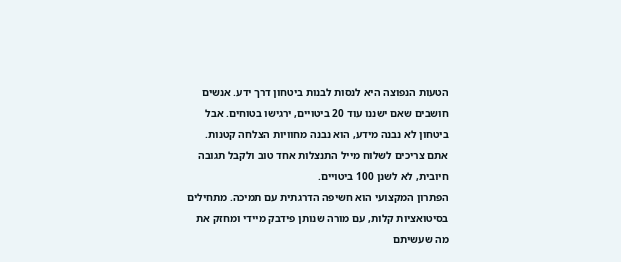הטעות הנפוצה היא לנסות לבנות ביטחון דרך ידע. אנשים חושבים שאם ישננו עוד 20 ביטויים, ירגישו בטוחים. אבל ביטחון לא נבנה מידע, הוא נבנה מחוויות הצלחה קטנות. אתם צריכים לשלוח מייל התנצלות אחד טוב ולקבל תגובה חיובית, לא לשנן 100 ביטויים.
הפתרון המקצועי הוא חשיפה הדרגתית עם תמיכה. מתחילים בסיטואציות קלות, עם מורה שנותן פידבק מיידי ומחזק את מה שעשיתם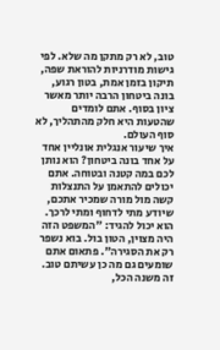טוב, לא רק מתקן מה שלא. לפי גישות מודרניות להוראת שפה, תיקון בזמן אמת, בטון רגוע, בונה ביטחון הרבה יותר מאשר ציון בסוף. אתם לומדים שהטעות היא חלק מהתהליך, לא סוף העולם.
איך שיעור אנגלית אונליין אחד על אחד בונה ביטחון? הוא נותן לכם במה קטנה ובטוחה. אתם יכולים להתאמן על התנצלות קשה מול מורה שמכיר אתכם, שיודע מתי לדחוף ומתי לרכך. הוא יכול להגיד: "המשפט הזה היה מצוין, הטון בול. בוא נשפר רק את הסגירה". פתאום אתם שומעים גם מה כן עשיתם טוב. זה משנה הכל,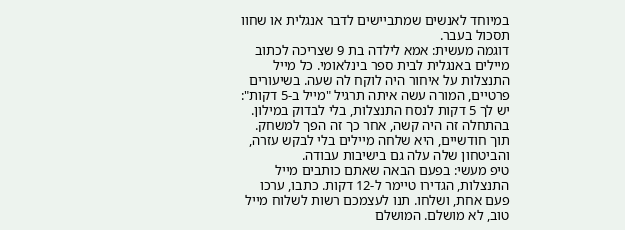במיוחד לאנשים שמתביישים לדבר אנגלית או שחוו תסכול בעבר.
דוגמה מעשית: אמא לילדה בת 9 שצריכה לכתוב מיילים באנגלית לבית ספר בינלאומי. כל מייל התנצלות על איחור היה לוקח לה שעה. בשיעורים פרטיים, המורה עשה איתה תרגיל "מייל ב-5 דקות": יש לך 5 דקות לנסח התנצלות, בלי לבדוק במילון. בהתחלה זה היה קשה, אחר כך זה הפך למשחק. תוך חודשיים, היא שלחה מיילים בלי לבקש עזרה, והביטחון שלה עלה גם בישיבות עבודה.
טיפ מעשי: בפעם הבאה שאתם כותבים מייל התנצלות, הגדירו טיימר ל-12 דקות. כתבו, ערכו פעם אחת, ושלחו. תנו לעצמכם רשות לשלוח מייל טוב, לא מושלם. המושלם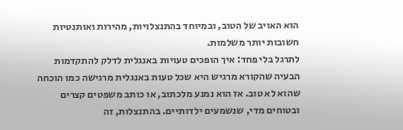הוא האויב של הטוב, ובמיוחד בהתנצלויות, מהירות ואותנטיות חשובות יותר משלמות.
לתרגל בלי פחד: איך הופכים טעויות באנגלית לדלק להתקדמות
הבעיה שהקורא מרגיש היא שכל טעות באנגלית מרגישה כמו הוכחה שהוא לא טוב. אז הוא נמנע מלכתוב, או כותב משפטים קצרים ובטוחים מדי, שנשמעים ילדותיים. בהתנצלות, זה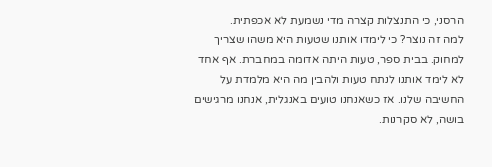הרסני, כי התנצלות קצרה מדי נשמעת לא אכפתית.
למה זה נוצר? כי לימדו אותנו שטעות היא משהו שצריך למחוק. בבית ספר, טעות היתה אדומה במחברת. אף אחד לא לימד אותנו לנתח טעות ולהבין מה היא מלמדת על החשיבה שלנו. אז כשאנחנו טועים באנגלית, אנחנו מרגישים בושה, לא סקרנות.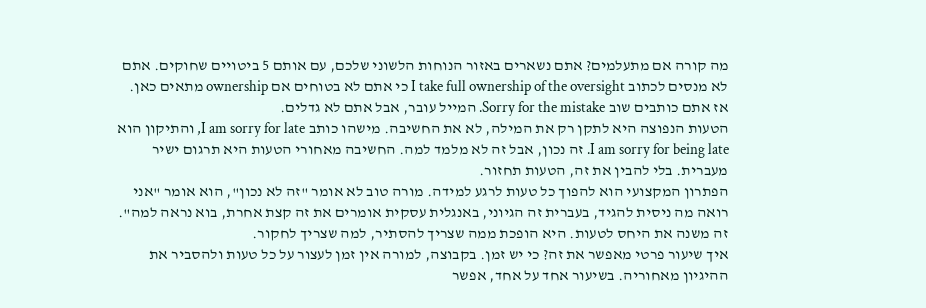מה קורה אם מתעלמים? אתם נשארים באזור הנוחות הלשוני שלכם, עם אותם 5 ביטויים שחוקים. אתם לא מנסים לכתוב I take full ownership of the oversight כי אתם לא בטוחים אם ownership מתאים כאן. אז אתם כותבים שוב Sorry for the mistake. המייל עובר, אבל אתם לא גדלים.
הטעות הנפוצה היא לתקן רק את המילה, לא את החשיבה. מישהו כותב I am sorry for late, והתיקון הוא I am sorry for being late. זה נכון, אבל זה לא מלמד למה. החשיבה מאחורי הטעות היא תרגום ישיר מעברית. בלי להבין את זה, הטעות תחזור.
הפתרון המקצועי הוא להפוך כל טעות לרגע למידה. מורה טוב לא אומר "זה לא נכון", הוא אומר "אני רואה מה ניסית להגיד, בעברית זה הגיוני, באנגלית עסקית אומרים את זה קצת אחרת, בוא נראה למה". זה משנה את היחס לטעות. היא הופכת ממה שצריך להסתיר, למה שצריך לחקור.
איך שיעור פרטי מאפשר את זה? כי יש זמן. בקבוצה, למורה אין זמן לעצור על כל טעות ולהסביר את ההיגיון מאחוריה. בשיעור אחד על אחד, אפשר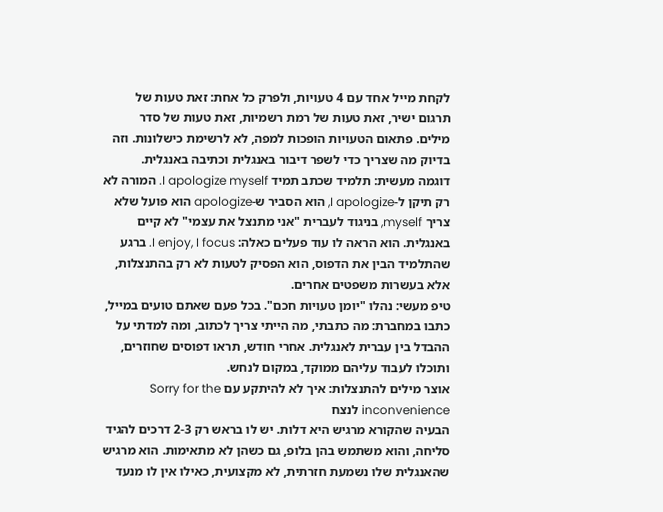לקחת מייל אחד עם 4 טעויות, ולפרק כל אחת: זאת טעות של תרגום ישיר, זאת טעות של רמת רשמיות, זאת טעות של סדר מילים. פתאום הטעויות הופכות למפה, לא לרשימת כישלונות. וזה בדיוק מה שצריך כדי לשפר דיבור באנגלית וכתיבה באנגלית.
דוגמה מעשית: תלמיד שכתב תמיד I apologize myself. המורה לא רק תיקן ל-I apologize, הוא הסביר ש-apologize הוא פועל שלא צריך myself, בניגוד לעברית "אני מתנצל את עצמי" לא קיים באנגלית. הוא הראה לו עוד פעלים כאלה: I enjoy, I focus. ברגע שהתלמיד הבין את הדפוס, הוא הפסיק לטעות לא רק בהתנצלות, אלא בעשרות משפטים אחרים.
טיפ מעשי: נהלו "יומן טעויות חכם". בכל פעם שאתם טועים במייל, כתבו במחברת: מה כתבתי, מה הייתי צריך לכתוב, ומה למדתי על ההבדל בין עברית לאנגלית. אחרי חודש, תראו דפוסים שחוזרים, ותוכלו לעבוד עליהם ממוקד, במקום לנחש.
אוצר מילים להתנצלות: איך לא להיתקע עם Sorry for the inconvenience לנצח
הבעיה שהקורא מרגיש היא דלות. יש לו בראש רק 2-3 דרכים להגיד סליחה, והוא משתמש בהן בלופ, גם כשהן לא מתאימות. הוא מרגיש שהאנגלית שלו נשמעת חזרתית, לא מקצועית, כאילו אין לו מנעד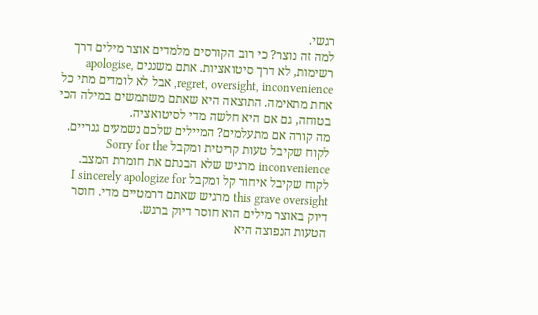רגשי.
למה זה נוצר? כי רוב הקורסים מלמדים אוצר מילים דרך רשימות, לא דרך סיטואציות. אתם משננים apologise, regret, oversight, inconvenience, אבל לא לומדים מתי כל אחת מתאימה. התוצאה היא שאתם משתמשים במילה הכי בטוחה, גם אם היא חלשה מדי לסיטואציה.
מה קורה אם מתעלמים? המיילים שלכם נשמעים גנריים. לקוח שקיבל טעות קריטית ומקבל Sorry for the inconvenience מרגיש שלא הבנתם את חומרת המצב. לקוח שקיבל איחור קל ומקבל I sincerely apologize for this grave oversight מרגיש שאתם דרמטיים מדי. חוסר דיוק באוצר מילים הוא חוסר דיוק ברגש.
הטעות הנפוצה היא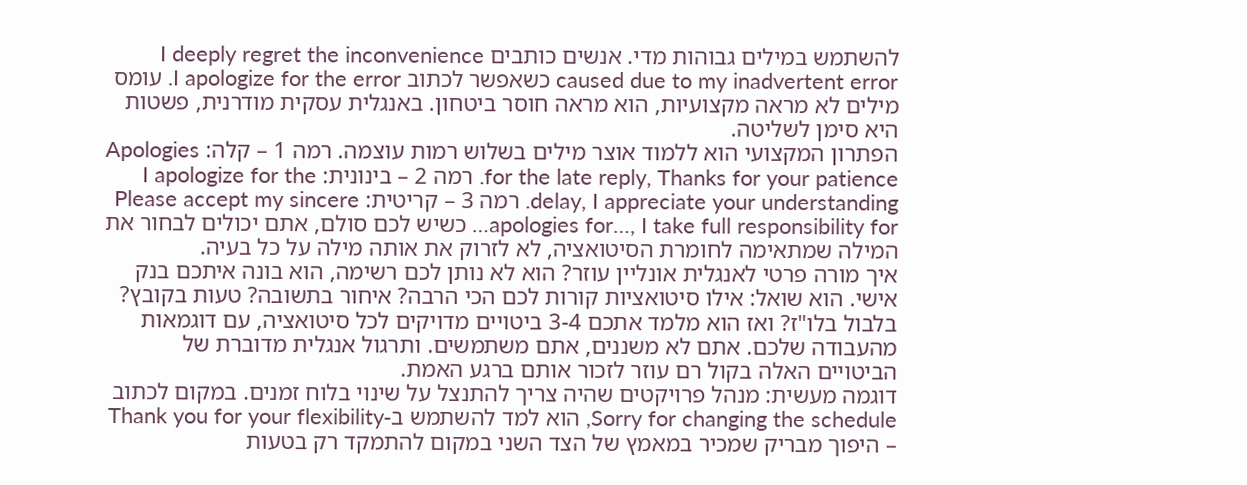להשתמש במילים גבוהות מדי. אנשים כותבים I deeply regret the inconvenience caused due to my inadvertent error כשאפשר לכתוב I apologize for the error. עומס מילים לא מראה מקצועיות, הוא מראה חוסר ביטחון. באנגלית עסקית מודרנית, פשטות היא סימן לשליטה.
הפתרון המקצועי הוא ללמוד אוצר מילים בשלוש רמות עוצמה. רמה 1 – קלה: Apologies for the late reply, Thanks for your patience. רמה 2 – בינונית: I apologize for the delay, I appreciate your understanding. רמה 3 – קריטית: Please accept my sincere apologies for…, I take full responsibility for… כשיש לכם סולם, אתם יכולים לבחור את המילה שמתאימה לחומרת הסיטואציה, לא לזרוק את אותה מילה על כל בעיה.
איך מורה פרטי לאנגלית אונליין עוזר? הוא לא נותן לכם רשימה, הוא בונה איתכם בנק אישי. הוא שואל: אילו סיטואציות קורות לכם הכי הרבה? איחור בתשובה? טעות בקובץ? בלבול בלו"ז? ואז הוא מלמד אתכם 3-4 ביטויים מדויקים לכל סיטואציה, עם דוגמאות מהעבודה שלכם. אתם לא משננים, אתם משתמשים. ותרגול אנגלית מדוברת של הביטויים האלה בקול רם עוזר לזכור אותם ברגע האמת.
דוגמה מעשית: מנהל פרויקטים שהיה צריך להתנצל על שינוי בלוח זמנים. במקום לכתוב Sorry for changing the schedule, הוא למד להשתמש ב-Thank you for your flexibility – היפוך מבריק שמכיר במאמץ של הצד השני במקום להתמקד רק בטעות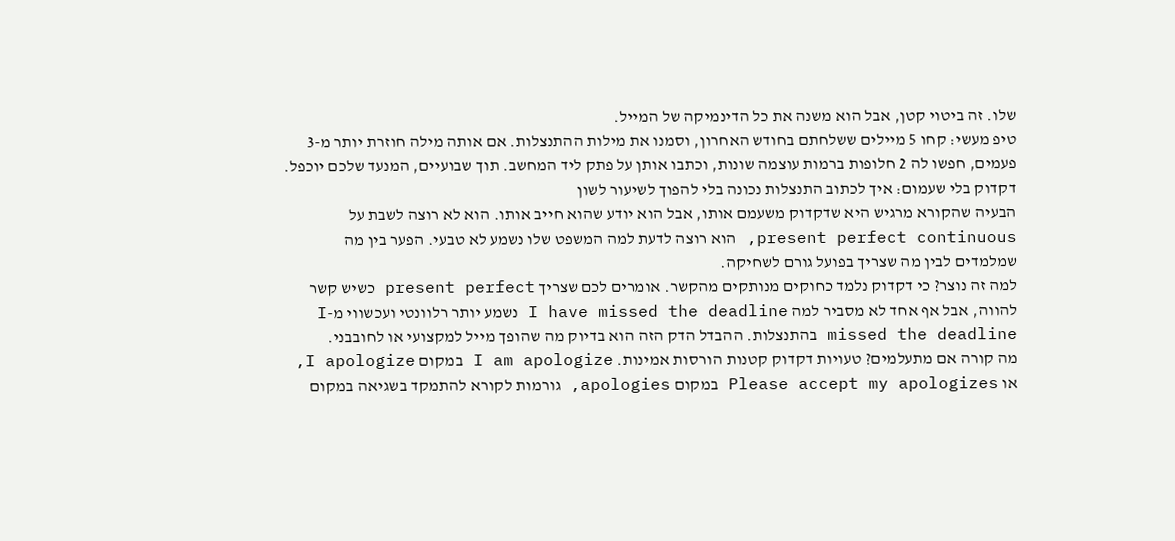שלו. זה ביטוי קטן, אבל הוא משנה את כל הדינמיקה של המייל.
טיפ מעשי: קחו 5 מיילים ששלחתם בחודש האחרון, וסמנו את מילות ההתנצלות. אם אותה מילה חוזרת יותר מ-3 פעמים, חפשו לה 2 חלופות ברמות עוצמה שונות, וכתבו אותן על פתק ליד המחשב. תוך שבועיים, המנעד שלכם יוכפל.
דקדוק בלי שעמום: איך לכתוב התנצלות נכונה בלי להפוך לשיעור לשון
הבעיה שהקורא מרגיש היא שדקדוק משעמם אותו, אבל הוא יודע שהוא חייב אותו. הוא לא רוצה לשבת על present perfect continuous, הוא רוצה לדעת למה המשפט שלו נשמע לא טבעי. הפער בין מה שמלמדים לבין מה שצריך בפועל גורם לשחיקה.
למה זה נוצר? כי דקדוק נלמד כחוקים מנותקים מהקשר. אומרים לכם שצריך present perfect כשיש קשר להווה, אבל אף אחד לא מסביר למה I have missed the deadline נשמע יותר רלוונטי ועכשווי מ-I missed the deadline בהתנצלות. ההבדל הדק הזה הוא בדיוק מה שהופך מייל למקצועי או לחובבני.
מה קורה אם מתעלמים? טעויות דקדוק קטנות הורסות אמינות. I am apologize במקום I apologize, או Please accept my apologizes במקום apologies, גורמות לקורא להתמקד בשגיאה במקום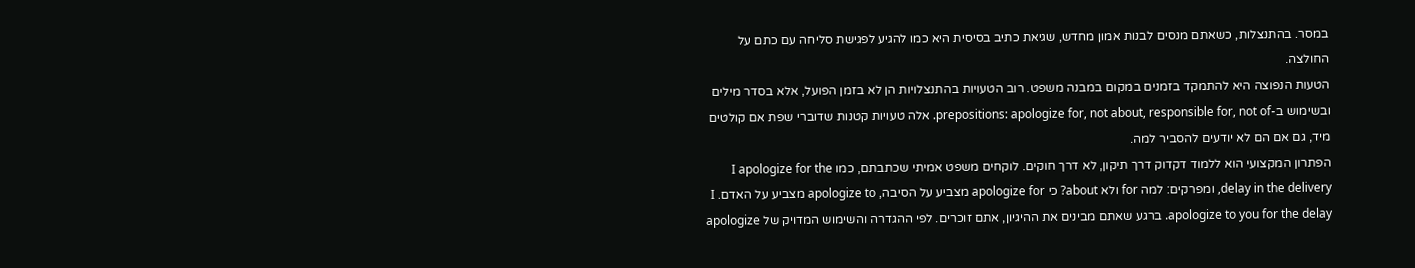במסר. בהתנצלות, כשאתם מנסים לבנות אמון מחדש, שגיאת כתיב בסיסית היא כמו להגיע לפגישת סליחה עם כתם על החולצה.
הטעות הנפוצה היא להתמקד בזמנים במקום במבנה משפט. רוב הטעויות בהתנצלויות הן לא בזמן הפועל, אלא בסדר מילים ובשימוש ב-prepositions: apologize for, not about, responsible for, not of. אלה טעויות קטנות שדוברי שפת אם קולטים מיד, גם אם הם לא יודעים להסביר למה.
הפתרון המקצועי הוא ללמוד דקדוק דרך תיקון, לא דרך חוקים. לוקחים משפט אמיתי שכתבתם, כמו I apologize for the delay in the delivery, ומפרקים: למה for ולא about? כי apologize for מצביע על הסיבה, apologize to מצביע על האדם. I apologize to you for the delay. ברגע שאתם מבינים את ההיגיון, אתם זוכרים. לפי ההגדרה והשימוש המדויק של apologize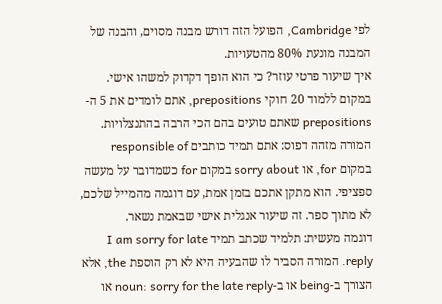לפי Cambridge, הפועל הזה דורש מבנה מסוים, והבנה של המבנה מונעת 80% מהטעויות.
איך שיעור פרטי עוזר? כי הוא הופך דקדוק למשהו אישי. במקום ללמוד 20 חוקי prepositions, אתם לומדים את 5 ה-prepositions שאתם טועים בהם הכי הרבה בהתנצלויות. המורה מזהה דפוס: אתם תמיד כותבים responsible of במקום for, או sorry about במקום for כשמדובר על מעשה ספציפי. הוא מתקן אתכם בזמן אמת, עם דוגמה מהמייל שלכם, לא מתוך ספר. זה שיעור אנגלית אישי שבאמת נשאר.
דוגמה מעשית: תלמיד שכתב תמיד I am sorry for late reply. המורה הסביר לו שהבעיה היא לא רק הוספת the, אלא הצורך ב-being או ב-noun: sorry for the late reply או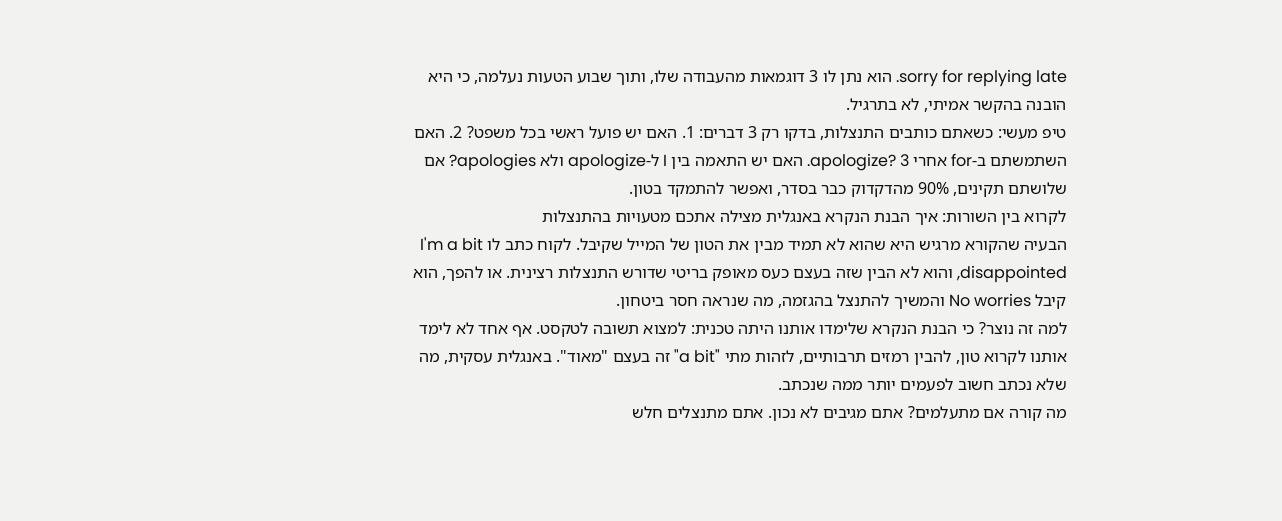sorry for replying late. הוא נתן לו 3 דוגמאות מהעבודה שלו, ותוך שבוע הטעות נעלמה, כי היא הובנה בהקשר אמיתי, לא בתרגיל.
טיפ מעשי: כשאתם כותבים התנצלות, בדקו רק 3 דברים: 1. האם יש פועל ראשי בכל משפט? 2. האם השתמשתם ב-for אחרי apologize? 3. האם יש התאמה בין I ל-apologize ולא apologies? אם שלושתם תקינים, 90% מהדקדוק כבר בסדר, ואפשר להתמקד בטון.
לקרוא בין השורות: איך הבנת הנקרא באנגלית מצילה אתכם מטעויות בהתנצלות
הבעיה שהקורא מרגיש היא שהוא לא תמיד מבין את הטון של המייל שקיבל. לקוח כתב לו I'm a bit disappointed, והוא לא הבין שזה בעצם כעס מאופק בריטי שדורש התנצלות רצינית. או להפך, הוא קיבל No worries והמשיך להתנצל בהגזמה, מה שנראה חסר ביטחון.
למה זה נוצר? כי הבנת הנקרא שלימדו אותנו היתה טכנית: למצוא תשובה לטקסט. אף אחד לא לימד אותנו לקרוא טון, להבין רמזים תרבותיים, לזהות מתי "a bit" זה בעצם "מאוד". באנגלית עסקית, מה שלא נכתב חשוב לפעמים יותר ממה שנכתב.
מה קורה אם מתעלמים? אתם מגיבים לא נכון. אתם מתנצלים חלש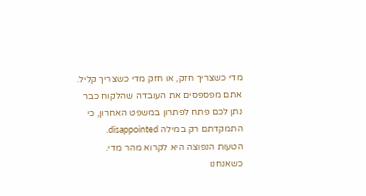מדי כשצריך חזק, או חזק מדי כשצריך קליל. אתם מפספסים את העובדה שהלקוח כבר נתן לכם פתח לפתרון במשפט האחרון, כי התמקדתם רק במילה disappointed.
הטעות הנפוצה היא לקרוא מהר מדי. כשאנחנו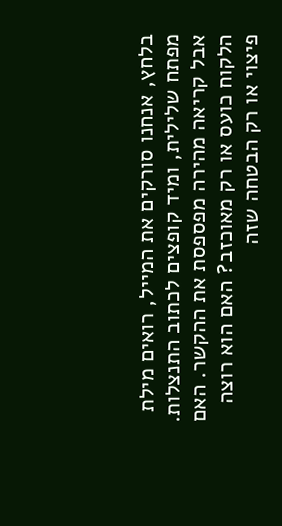בלחץ, אנחנו סורקים את המייל, רואים מילת מפתח שלילית, ומיד קופצים לכתוב התנצלות. אבל קריאה מהירה מפספסת את ההקשר. האם הלקוח כועס או רק מאוכזב? האם הוא רוצה פיצוי או רק הבטחה שזה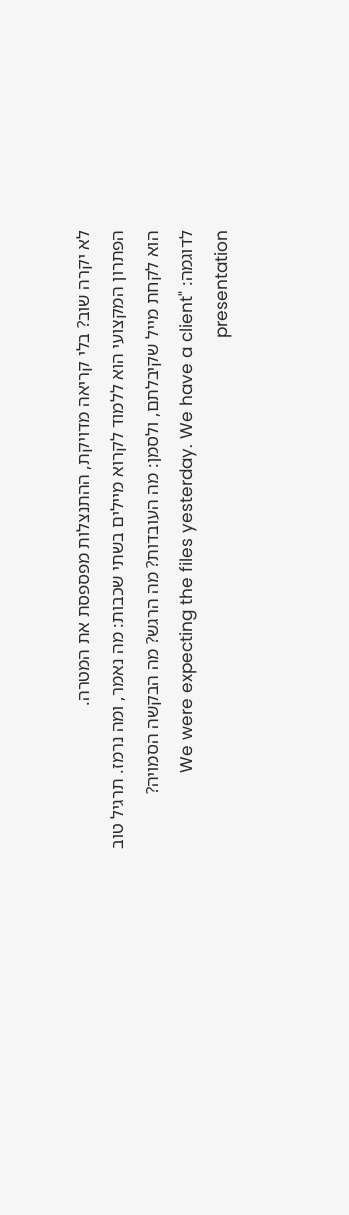לא יקרה שוב? בלי קריאה מדויקת, ההתנצלות מפספסת את המטרה.
הפתרון המקצועי הוא ללמוד לקרוא מיילים בשתי שכבות: מה נאמר, ומה נרמז. תרגיל טוב הוא לקחת מייל שקיבלתם, ולסמן: מה העובדות? מה הרגש? מה הבקשה הסמויה? לדוגמה: "We were expecting the files yesterday. We have a client presentation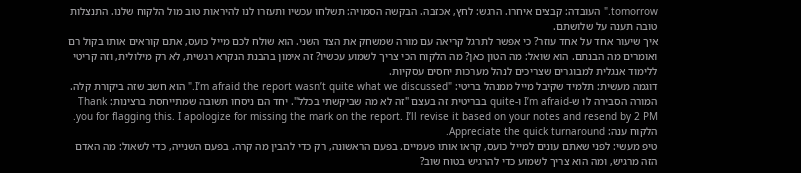tomorrow." העובדה: קבצים איחרו. הרגש: לחץ, אכזבה. הבקשה הסמויה: תשלחו עכשיו ותעזרו לנו להיראות טוב מול הלקוח שלנו. התנצלות טובה תענה על שלושתם.
איך שיעור אחד על אחד עוזר? כי אפשר לתרגל קריאה עם מורה שמשחק את הצד השני. הוא שולח לכם מייל כועס, אתם קוראים אותו בקול רם ואומרים מה הבנתם. הוא שואל: מה הטון כאן? מה הלקוח הכי צריך לשמוע עכשיו? זה אימון בהבנת הנקרא רגשית, לא רק מילולית, וזה קריטי ללימוד אנגלית למבוגרים שצריכים לנהל מערכות יחסים עסקיות.
דוגמה מעשית: תלמיד שקיבל מייל ממנהל בריטי: "I’m afraid the report wasn’t quite what we discussed." הוא חשב שזה ביקורת קלה. המורה הסבירה לו ש-I’m afraid ו-quite בבריטית זה בעצם "זה לא מה שביקשתי בכלל". יחד הם ניסחו תשובה שמתייחסת ברצינות: Thank you for flagging this. I apologize for missing the mark on the report. I’ll revise it based on your notes and resend by 2 PM. הלקוח ענה: Appreciate the quick turnaround.
טיפ מעשי: לפני שאתם עונים למייל כועס, קראו אותו פעמיים. בפעם הראשונה, רק כדי להבין מה קרה. בפעם השנייה, כדי לשאול: מה האדם הזה מרגיש, ומה הוא צריך לשמוע כדי להרגיש בטוח שוב?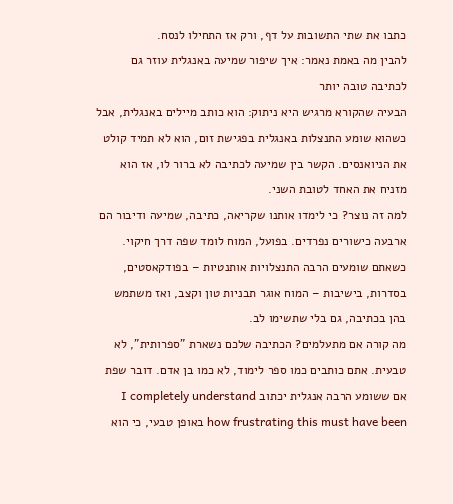כתבו את שתי התשובות על דף, ורק אז התחילו לנסח.
להבין מה באמת נאמר: איך שיפור שמיעה באנגלית עוזר גם לכתיבה טובה יותר
הבעיה שהקורא מרגיש היא ניתוק: הוא כותב מיילים באנגלית, אבל כשהוא שומע התנצלות באנגלית בפגישת זום, הוא לא תמיד קולט את הניואנסים. הקשר בין שמיעה לכתיבה לא ברור לו, אז הוא מזניח את האחד לטובת השני.
למה זה נוצר? כי לימדו אותנו שקריאה, כתיבה, שמיעה ודיבור הם ארבעה כישורים נפרדים. בפועל, המוח לומד שפה דרך חיקוי. כשאתם שומעים הרבה התנצלויות אותנטיות – בפודקאסטים, בסדרות, בישיבות – המוח אוגר תבניות טון וקצב, ואז משתמש בהן בכתיבה, גם בלי שתשימו לב.
מה קורה אם מתעלמים? הכתיבה שלכם נשארת "ספרותית", לא טבעית. אתם כותבים כמו ספר לימוד, לא כמו בן אדם. דובר שפת אם ששומע הרבה אנגלית יכתוב I completely understand how frustrating this must have been באופן טבעי, כי הוא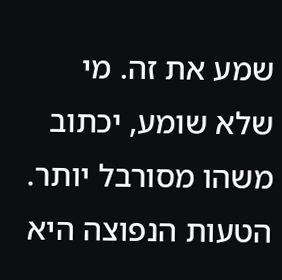שמע את זה. מי שלא שומע, יכתוב משהו מסורבל יותר.
הטעות הנפוצה היא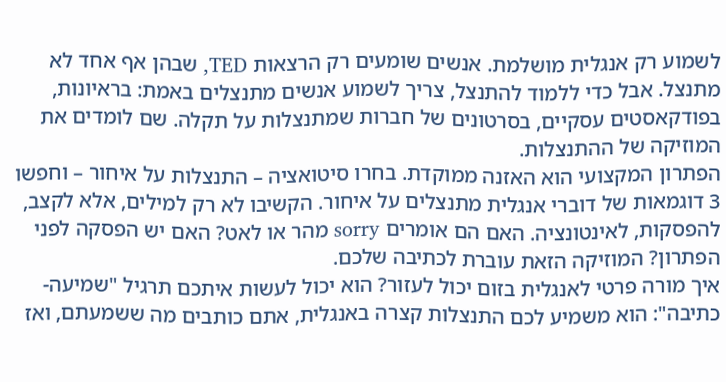לשמוע רק אנגלית מושלמת. אנשים שומעים רק הרצאות TED, שבהן אף אחד לא מתנצל. אבל כדי ללמוד להתנצל, צריך לשמוע אנשים מתנצלים באמת: בראיונות, בפודקאסטים עסקיים, בסרטונים של חברות שמתנצלות על תקלה. שם לומדים את המוזיקה של ההתנצלות.
הפתרון המקצועי הוא האזנה ממוקדת. בחרו סיטואציה – התנצלות על איחור – וחפשו 3 דוגמאות של דוברי אנגלית מתנצלים על איחור. הקשיבו לא רק למילים, אלא לקצב, להפסקות, לאינטונציה. האם הם אומרים sorry מהר או לאט? האם יש הפסקה לפני הפתרון? המוזיקה הזאת עוברת לכתיבה שלכם.
איך מורה פרטי לאנגלית בזום יכול לעזור? הוא יכול לעשות איתכם תרגיל "שמיעה-כתיבה": הוא משמיע לכם התנצלות קצרה באנגלית, אתם כותבים מה ששמעתם, ואז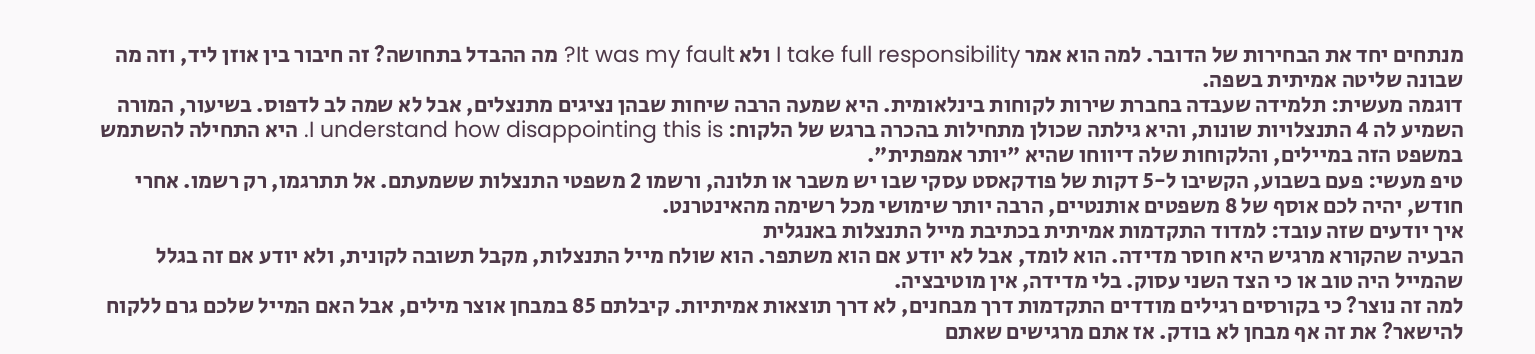מנתחים יחד את הבחירות של הדובר. למה הוא אמר I take full responsibility ולא It was my fault? מה ההבדל בתחושה? זה חיבור בין אוזן ליד, וזה מה שבונה שליטה אמיתית בשפה.
דוגמה מעשית: תלמידה שעבדה בחברת שירות לקוחות בינלאומית. היא שמעה הרבה שיחות שבהן נציגים מתנצלים, אבל לא שמה לב לדפוס. בשיעור, המורה השמיע לה 4 התנצלויות שונות, והיא גילתה שכולן מתחילות בהכרה ברגש של הלקוח: I understand how disappointing this is. היא התחילה להשתמש במשפט הזה במיילים, והלקוחות שלה דיווחו שהיא "יותר אמפתית".
טיפ מעשי: פעם בשבוע, הקשיבו ל-5 דקות של פודקאסט עסקי שבו יש משבר או תלונה, ורשמו 2 משפטי התנצלות ששמעתם. אל תתרגמו, רק רשמו. אחרי חודש, יהיה לכם אוסף של 8 משפטים אותנטיים, הרבה יותר שימושי מכל רשימה מהאינטרנט.
איך יודעים שזה עובד: למדוד התקדמות אמיתית בכתיבת מייל התנצלות באנגלית
הבעיה שהקורא מרגיש היא חוסר מדידה. הוא לומד, אבל לא יודע אם הוא משתפר. הוא שולח מייל התנצלות, מקבל תשובה לקונית, ולא יודע אם זה בגלל שהמייל היה טוב או כי הצד השני עסוק. בלי מדידה, אין מוטיבציה.
למה זה נוצר? כי בקורסים רגילים מודדים התקדמות דרך מבחנים, לא דרך תוצאות אמיתיות. קיבלתם 85 במבחן אוצר מילים, אבל האם המייל שלכם גרם ללקוח להישאר? את זה אף מבחן לא בודק. אז אתם מרגישים שאתם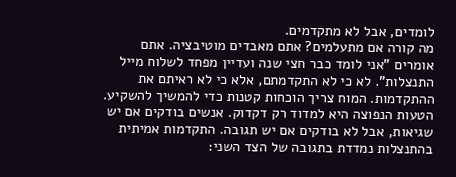לומדים, אבל לא מתקדמים.
מה קורה אם מתעלמים? אתם מאבדים מוטיבציה. אתם אומרים "אני לומד כבר חצי שנה ועדיין מפחד לשלוח מייל התנצלות". לא כי לא התקדמתם, אלא כי לא ראיתם את ההתקדמות. המוח צריך הוכחות קטנות כדי להמשיך להשקיע.
הטעות הנפוצה היא למדוד רק דקדוק. אנשים בודקים אם יש שגיאות, אבל לא בודקים אם יש תגובה. התקדמות אמיתית בהתנצלות נמדדת בתגובה של הצד השני: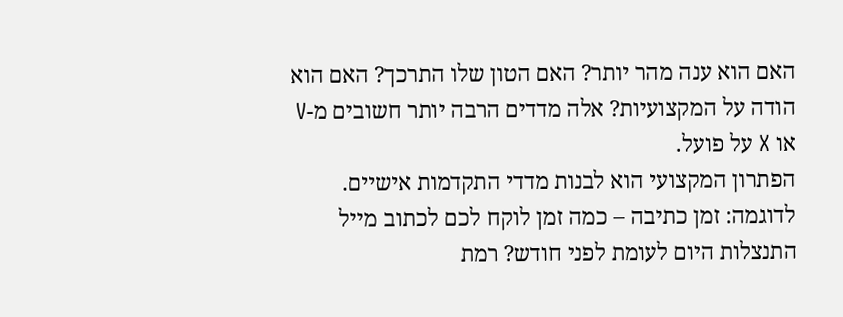האם הוא ענה מהר יותר? האם הטון שלו התרכך? האם הוא הודה על המקצועיות? אלה מדדים הרבה יותר חשובים מ-V או X על פועל.
הפתרון המקצועי הוא לבנות מדדי התקדמות אישיים. לדוגמה: זמן כתיבה – כמה זמן לוקח לכם לכתוב מייל התנצלות היום לעומת לפני חודש? רמת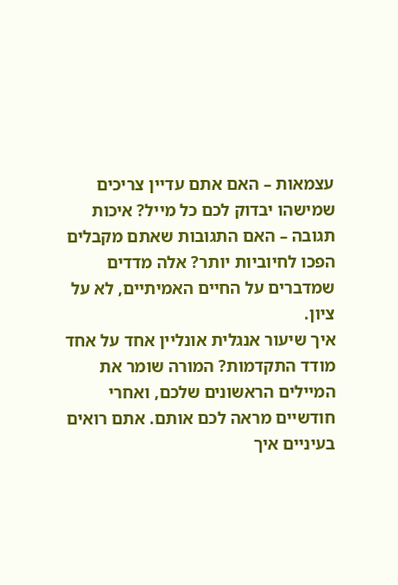עצמאות – האם אתם עדיין צריכים שמישהו יבדוק לכם כל מייל? איכות תגובה – האם התגובות שאתם מקבלים הפכו לחיוביות יותר? אלה מדדים שמדברים על החיים האמיתיים, לא על ציון.
איך שיעור אנגלית אונליין אחד על אחד מודד התקדמות? המורה שומר את המיילים הראשונים שלכם, ואחרי חודשיים מראה לכם אותם. אתם רואים בעיניים איך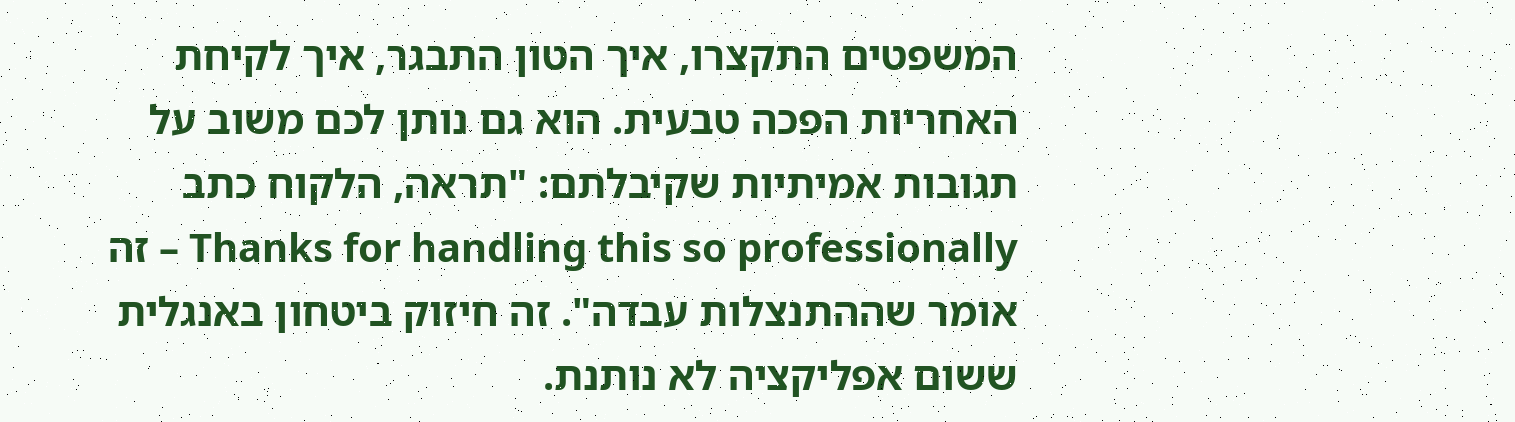המשפטים התקצרו, איך הטון התבגר, איך לקיחת האחריות הפכה טבעית. הוא גם נותן לכם משוב על תגובות אמיתיות שקיבלתם: "תראה, הלקוח כתב Thanks for handling this so professionally – זה אומר שההתנצלות עבדה". זה חיזוק ביטחון באנגלית ששום אפליקציה לא נותנת.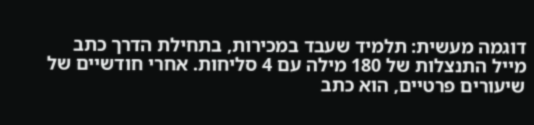דוגמה מעשית: תלמיד שעבד במכירות, בתחילת הדרך כתב מייל התנצלות של 180 מילה עם 4 סליחות. אחרי חודשיים של שיעורים פרטיים, הוא כתב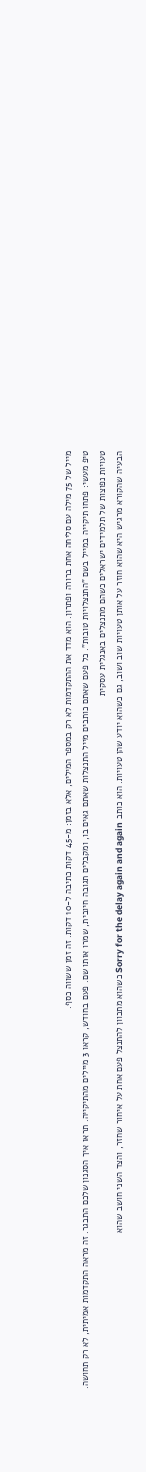מייל של 75 מילה עם סליחה אחת ברורה ופתרון. הוא מדד את ההתקדמות לא רק במספר המילים, אלא בזמן: מ-45 דקות כתיבה ל-10 דקות. זה זמן ששווה כסף.
טיפ מעשי: פתחו תיקייה במייל בשם "התנצלויות טובות". כל פעם שאתם כותבים מייל התנצלות שאתם גאים בו, ומקבלים תגובה חיובית, שמרו אותו שם. פעם בחודש, קראו 3 מיילים מהתיקייה. תראו איך הסגנון שלכם התבגר. זה מראה התקדמות אמיתית, לא רק תחושה.
טעויות נפוצות של תלמידים ישראלים כשהם מתנצלים באנגלית עסקית
הבעיה שהקורא מרגיש היא שהוא חוזר על אותן טעויות שוב ושוב, גם כשהוא יודע שהן טעויות. הוא כותב Sorry for the delay again and again כשהוא מתכוון להתנצל פעם אחת על איחור שחזר, והצד השני חושב שהוא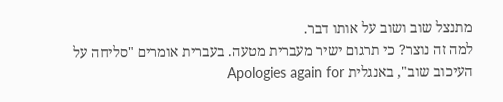מתנצל שוב ושוב על אותו דבר.
למה זה נוצר? כי תרגום ישיר מעברית מטעה. בעברית אומרים "סליחה על העיכוב שוב", באנגלית Apologies again for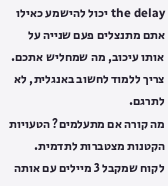the delay יכול להישמע כאילו אתם מתנצלים פעם שנייה על אותו עיכוב, מה שמחליש אתכם. צריך ללמוד לחשוב באנגלית, לא לתרגם.
מה קורה אם מתעלמים? הטעויות הקטנות מצטברות לתדמית. לקוח שמקבל 3 מיילים עם אותה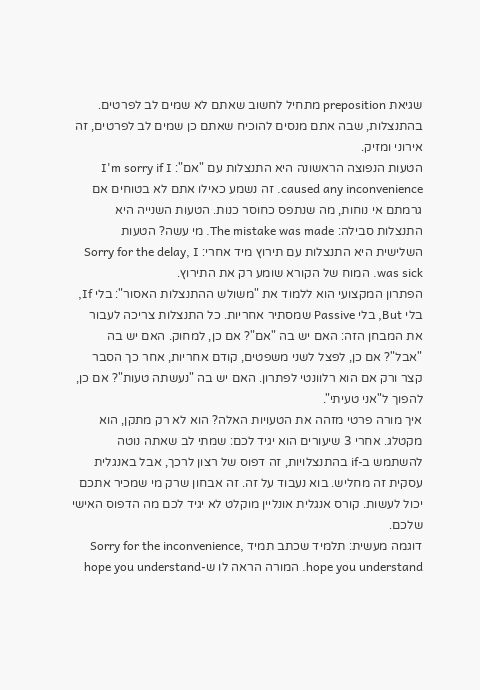שגיאת preposition מתחיל לחשוב שאתם לא שמים לב לפרטים. בהתנצלות, שבה אתם מנסים להוכיח שאתם כן שמים לב לפרטים, זה אירוני ומזיק.
הטעות הנפוצה הראשונה היא התנצלות עם "אם": I'm sorry if I caused any inconvenience. זה נשמע כאילו אתם לא בטוחים אם גרמתם אי נוחות, מה שנתפס כחוסר כנות. הטעות השנייה היא התנצלות סבילה: The mistake was made. מי עשה? הטעות השלישית היא התנצלות עם תירוץ מיד אחרי: Sorry for the delay, I was sick. המוח של הקורא שומע רק את התירוץ.
הפתרון המקצועי הוא ללמוד את "משולש ההתנצלות האסור": בלי If, בלי But, בלי Passive שמסתיר אחריות. כל התנצלות צריכה לעבור את המבחן הזה: האם יש בה "אם"? אם כן, למחוק. האם יש בה "אבל"? אם כן, לפצל לשני משפטים, קודם אחריות, אחר כך הסבר קצר ורק אם הוא רלוונטי לפתרון. האם יש בה "נעשתה טעות"? אם כן, להפוך ל"אני טעיתי".
איך מורה פרטי מזהה את הטעויות האלה? הוא לא רק מתקן, הוא מקטלג. אחרי 3 שיעורים הוא יגיד לכם: שמתי לב שאתה נוטה להשתמש ב-if בהתנצלויות, זה דפוס של רצון לרכך, אבל באנגלית עסקית זה מחליש. בוא נעבוד על זה. זה אבחון שרק מי שמכיר אתכם יכול לעשות. קורס אנגלית אונליין מוקלט לא יגיד לכם מה הדפוס האישי שלכם.
דוגמה מעשית: תלמיד שכתב תמיד Sorry for the inconvenience, hope you understand. המורה הראה לו ש-hope you understand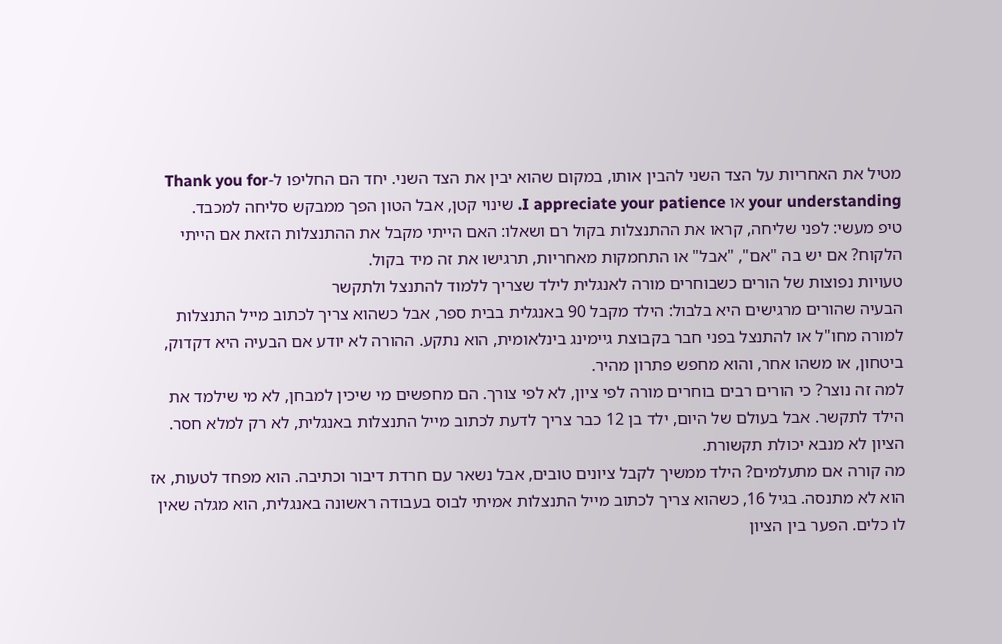מטיל את האחריות על הצד השני להבין אותו, במקום שהוא יבין את הצד השני. יחד הם החליפו ל-Thank you for your understanding או I appreciate your patience. שינוי קטן, אבל הטון הפך ממבקש סליחה למכבד.
טיפ מעשי: לפני שליחה, קראו את ההתנצלות בקול רם ושאלו: האם הייתי מקבל את ההתנצלות הזאת אם הייתי הלקוח? אם יש בה "אם", "אבל" או התחמקות מאחריות, תרגישו את זה מיד בקול.
טעויות נפוצות של הורים כשבוחרים מורה לאנגלית לילד שצריך ללמוד להתנצל ולתקשר
הבעיה שהורים מרגישים היא בלבול: הילד מקבל 90 באנגלית בבית ספר, אבל כשהוא צריך לכתוב מייל התנצלות למורה מחו"ל או להתנצל בפני חבר בקבוצת גיימינג בינלאומית, הוא נתקע. ההורה לא יודע אם הבעיה היא דקדוק, ביטחון, או משהו אחר, והוא מחפש פתרון מהיר.
למה זה נוצר? כי הורים רבים בוחרים מורה לפי ציון, לא לפי צורך. הם מחפשים מי שיכין למבחן, לא מי שילמד את הילד לתקשר. אבל בעולם של היום, ילד בן 12 כבר צריך לדעת לכתוב מייל התנצלות באנגלית, לא רק למלא חסר. הציון לא מנבא יכולת תקשורת.
מה קורה אם מתעלמים? הילד ממשיך לקבל ציונים טובים, אבל נשאר עם חרדת דיבור וכתיבה. הוא מפחד לטעות, אז הוא לא מתנסה. בגיל 16, כשהוא צריך לכתוב מייל התנצלות אמיתי לבוס בעבודה ראשונה באנגלית, הוא מגלה שאין לו כלים. הפער בין הציון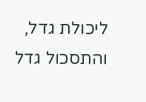ליכולת גדל, והתסכול גדל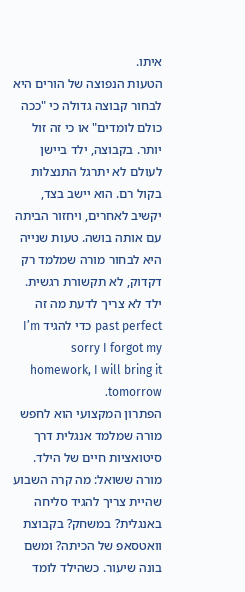איתו.
הטעות הנפוצה של הורים היא לבחור קבוצה גדולה כי "ככה כולם לומדים" או כי זה זול יותר. בקבוצה, ילד ביישן לעולם לא יתרגל התנצלות בקול רם. הוא יישב בצד, יקשיב לאחרים, ויחזור הביתה עם אותה בושה. טעות שנייה היא לבחור מורה שמלמד רק דקדוק, לא תקשורת רגשית. ילד לא צריך לדעת מה זה past perfect כדי להגיד I’m sorry I forgot my homework, I will bring it tomorrow.
הפתרון המקצועי הוא לחפש מורה שמלמד אנגלית דרך סיטואציות חיים של הילד. מורה ששואל: מה קרה השבוע שהיית צריך להגיד סליחה באנגלית? במשחק? בקבוצת וואטסאפ של הכיתה? ומשם בונה שיעור. כשהילד לומד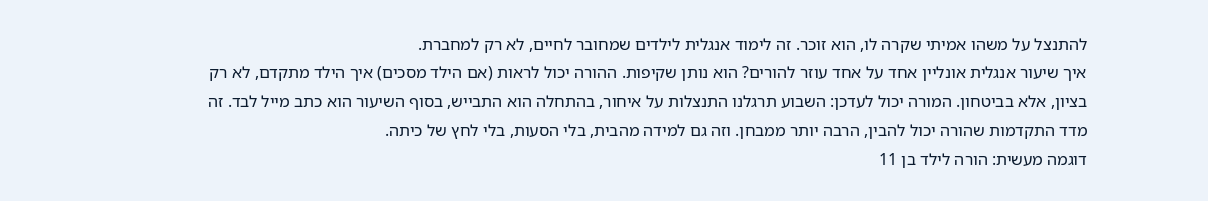להתנצל על משהו אמיתי שקרה לו, הוא זוכר. זה לימוד אנגלית לילדים שמחובר לחיים, לא רק למחברת.
איך שיעור אנגלית אונליין אחד על אחד עוזר להורים? הוא נותן שקיפות. ההורה יכול לראות (אם הילד מסכים) איך הילד מתקדם, לא רק בציון, אלא בביטחון. המורה יכול לעדכן: השבוע תרגלנו התנצלות על איחור, בהתחלה הוא התבייש, בסוף השיעור הוא כתב מייל לבד. זה מדד התקדמות שהורה יכול להבין, הרבה יותר ממבחן. וזה גם למידה מהבית, בלי הסעות, בלי לחץ של כיתה.
דוגמה מעשית: הורה לילד בן 11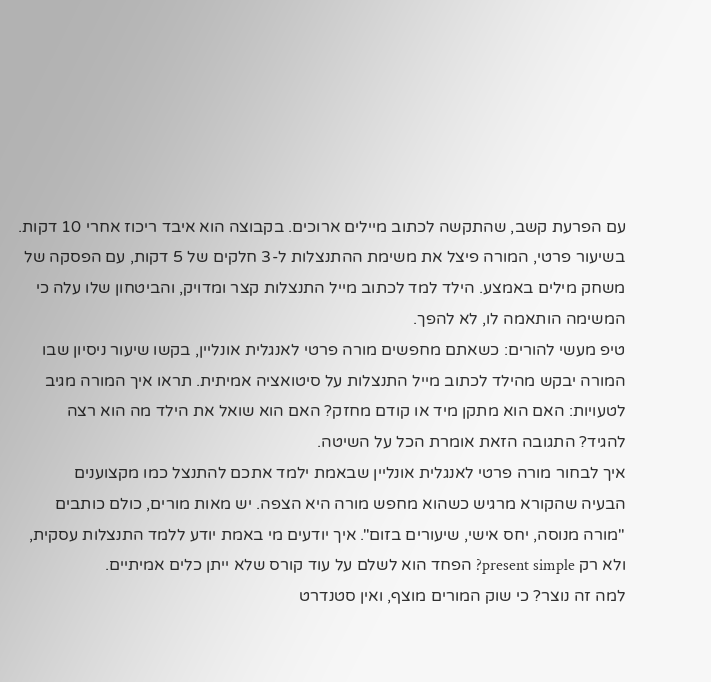עם הפרעת קשב, שהתקשה לכתוב מיילים ארוכים. בקבוצה הוא איבד ריכוז אחרי 10 דקות. בשיעור פרטי, המורה פיצל את משימת ההתנצלות ל-3 חלקים של 5 דקות, עם הפסקה של משחק מילים באמצע. הילד למד לכתוב מייל התנצלות קצר ומדויק, והביטחון שלו עלה כי המשימה הותאמה לו, לא להפך.
טיפ מעשי להורים: כשאתם מחפשים מורה פרטי לאנגלית אונליין, בקשו שיעור ניסיון שבו המורה יבקש מהילד לכתוב מייל התנצלות על סיטואציה אמיתית. תראו איך המורה מגיב לטעויות: האם הוא מתקן מיד או קודם מחזק? האם הוא שואל את הילד מה הוא רצה להגיד? התגובה הזאת אומרת הכל על השיטה.
איך לבחור מורה פרטי לאנגלית אונליין שבאמת ילמד אתכם להתנצל כמו מקצוענים
הבעיה שהקורא מרגיש כשהוא מחפש מורה היא הצפה. יש מאות מורים, כולם כותבים "מורה מנוסה, יחס אישי, שיעורים בזום". איך יודעים מי באמת יודע ללמד התנצלות עסקית, ולא רק present simple? הפחד הוא לשלם על עוד קורס שלא ייתן כלים אמיתיים.
למה זה נוצר? כי שוק המורים מוצף, ואין סטנדרט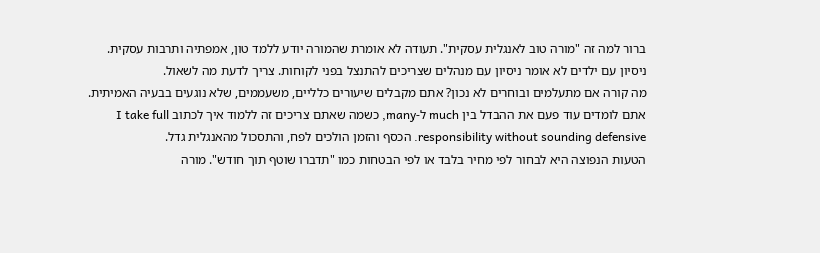ברור למה זה "מורה טוב לאנגלית עסקית". תעודה לא אומרת שהמורה יודע ללמד טון, אמפתיה ותרבות עסקית. ניסיון עם ילדים לא אומר ניסיון עם מנהלים שצריכים להתנצל בפני לקוחות. צריך לדעת מה לשאול.
מה קורה אם מתעלמים ובוחרים לא נכון? אתם מקבלים שיעורים כלליים, משעממים, שלא נוגעים בבעיה האמיתית. אתם לומדים עוד פעם את ההבדל בין much ל-many, כשמה שאתם צריכים זה ללמוד איך לכתוב I take full responsibility without sounding defensive. הכסף והזמן הולכים לפח, והתסכול מהאנגלית גדל.
הטעות הנפוצה היא לבחור לפי מחיר בלבד או לפי הבטחות כמו "תדברו שוטף תוך חודש". מורה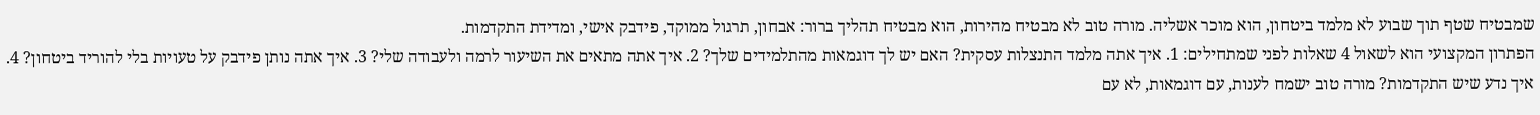שמבטיח שטף תוך שבוע לא מלמד ביטחון, הוא מוכר אשליה. מורה טוב לא מבטיח מהירות, הוא מבטיח תהליך ברור: אבחון, תרגול ממוקד, פידבק אישי, ומדידת התקדמות.
הפתרון המקצועי הוא לשאול 4 שאלות לפני שמתחילים: 1. איך אתה מלמד התנצלות עסקית? האם יש לך דוגמאות מהתלמידים שלך? 2. איך אתה מתאים את השיעור לרמה ולעבודה שלי? 3. איך אתה נותן פידבק על טעויות בלי להוריד ביטחון? 4. איך נדע שיש התקדמות? מורה טוב ישמח לענות, עם דוגמאות, לא עם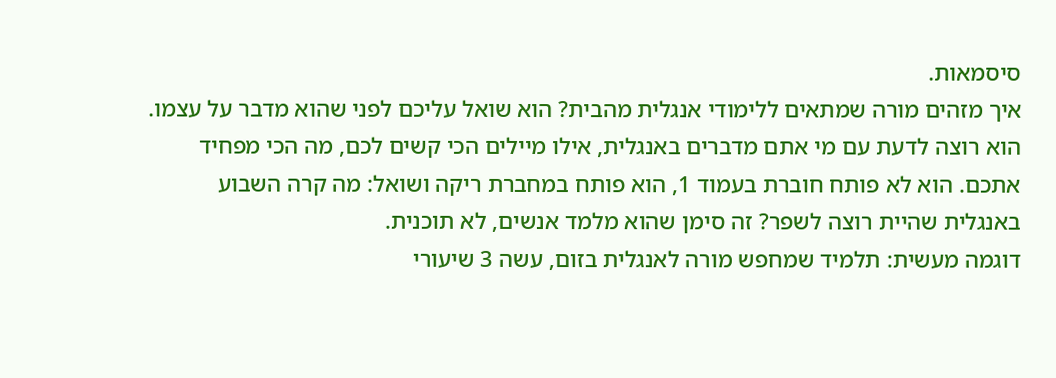סיסמאות.
איך מזהים מורה שמתאים ללימודי אנגלית מהבית? הוא שואל עליכם לפני שהוא מדבר על עצמו. הוא רוצה לדעת עם מי אתם מדברים באנגלית, אילו מיילים הכי קשים לכם, מה הכי מפחיד אתכם. הוא לא פותח חוברת בעמוד 1, הוא פותח במחברת ריקה ושואל: מה קרה השבוע באנגלית שהיית רוצה לשפר? זה סימן שהוא מלמד אנשים, לא תוכנית.
דוגמה מעשית: תלמיד שמחפש מורה לאנגלית בזום, עשה 3 שיעורי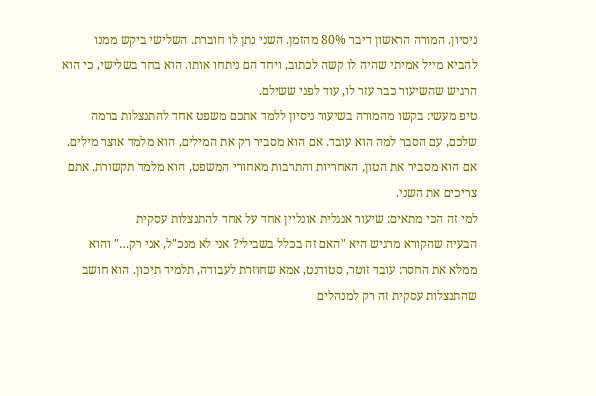ניסיון. המורה הראשון דיבר 80% מהזמן. השני נתן לו חוברת. השלישי ביקש ממנו להביא מייל אמיתי שהיה לו קשה לכתוב, ויחד הם ניתחו אותו. הוא בחר בשלישי, כי הוא הרגיש שהשיעור כבר עזר לו, עוד לפני ששילם.
טיפ מעשי: בקשו מהמורה בשיעור ניסיון ללמד אתכם משפט אחד להתנצלות ברמה שלכם, עם הסבר למה הוא עובד. אם הוא מסביר רק את המילים, הוא מלמד אוצר מילים. אם הוא מסביר את הטון, האחריות והתרבות מאחורי המשפט, הוא מלמד תקשורת. אתם צריכים את השני.
למי זה הכי מתאים: שיעור אנגלית אונליין אחד על אחד להתנצלות עסקית
הבעיה שהקורא מרגיש היא "האם זה בכלל בשבילי? אני לא מנכ"ל, אני רק…" והוא ממלא את החסר: עובד זוטר, סטודנט, אמא שחוזרת לעבודה, תלמיד תיכון. הוא חושב שהתנצלות עסקית זה רק למנהלים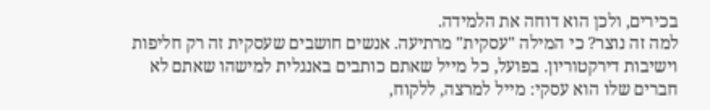בכירים, ולכן הוא דוחה את הלמידה.
למה זה נוצר? כי המילה "עסקית" מרתיעה. אנשים חושבים שעסקית זה רק חליפות וישיבות דירקטוריון. בפועל, כל מייל שאתם כותבים באנגלית למישהו שאתם לא חברים שלו הוא עסקי: מייל למרצה, ללקוח,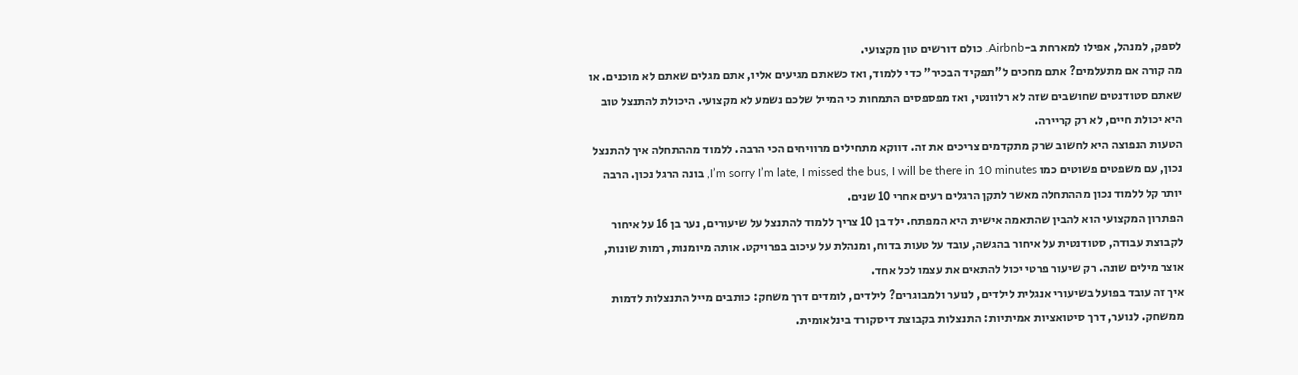לספק, למנהל, אפילו למארחת ב-Airbnb. כולם דורשים טון מקצועי.
מה קורה אם מתעלמים? אתם מחכים ל"תפקיד הבכיר" כדי ללמוד, ואז כשאתם מגיעים אליו, אתם מגלים שאתם לא מוכנים. או שאתם סטודנטים שחושבים שזה לא רלוונטי, ואז מפספסים התמחות כי המייל שלכם נשמע לא מקצועי. היכולת להתנצל טוב היא יכולת חיים, לא רק קריירה.
הטעות הנפוצה היא לחשוב שרק מתקדמים צריכים את זה. דווקא מתחילים מרוויחים הכי הרבה. ללמוד מההתחלה איך להתנצל נכון, עם משפטים פשוטים כמו I’m sorry I’m late, I missed the bus, I will be there in 10 minutes, בונה הרגל נכון. הרבה יותר קל ללמוד נכון מההתחלה מאשר לתקן הרגלים רעים אחרי 10 שנים.
הפתרון המקצועי הוא להבין שהתאמה אישית היא המפתח. ילד בן 10 צריך ללמוד להתנצל על שיעורים, נער בן 16 על איחור לקבוצת עבודה, סטודנטית על איחור בהגשה, עובד על טעות בדוח, ומנהלת על עיכוב בפרויקט. אותה מיומנות, רמות שונות, אוצר מילים שונה. רק שיעור פרטי יכול להתאים את עצמו לכל אחד.
איך זה עובד בפועל בשיעורי אנגלית לילדים, לנוער ולמבוגרים? לילדים, לומדים דרך משחק: כותבים מייל התנצלות לדמות ממשחק. לנוער, דרך סיטואציות אמיתיות: התנצלות בקבוצת דיסקורד בינלאומית.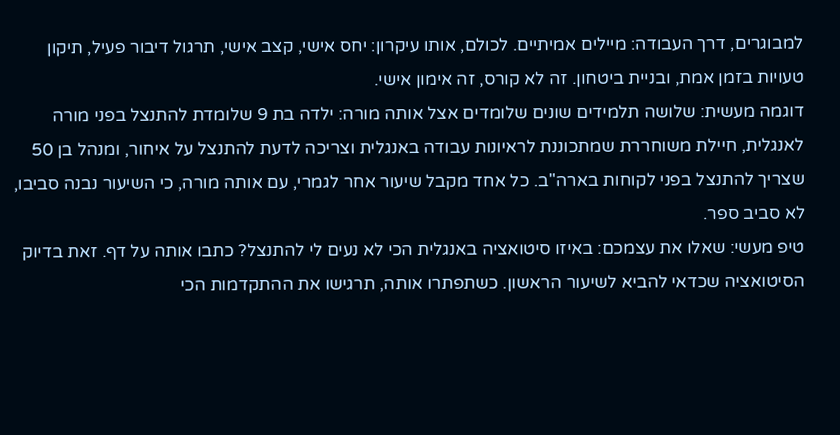למבוגרים, דרך העבודה: מיילים אמיתיים. לכולם, אותו עיקרון: יחס אישי, קצב אישי, תרגול דיבור פעיל, תיקון טעויות בזמן אמת, ובניית ביטחון. זה לא קורס, זה אימון אישי.
דוגמה מעשית: שלושה תלמידים שונים שלומדים אצל אותה מורה: ילדה בת 9 שלומדת להתנצל בפני מורה לאנגלית, חיילת משוחררת שמתכוננת לראיונות עבודה באנגלית וצריכה לדעת להתנצל על איחור, ומנהל בן 50 שצריך להתנצל בפני לקוחות בארה"ב. כל אחד מקבל שיעור אחר לגמרי, עם אותה מורה, כי השיעור נבנה סביבו, לא סביב ספר.
טיפ מעשי: שאלו את עצמכם: באיזו סיטואציה באנגלית הכי לא נעים לי להתנצל? כתבו אותה על דף. זאת בדיוק הסיטואציה שכדאי להביא לשיעור הראשון. כשתפתרו אותה, תרגישו את ההתקדמות הכי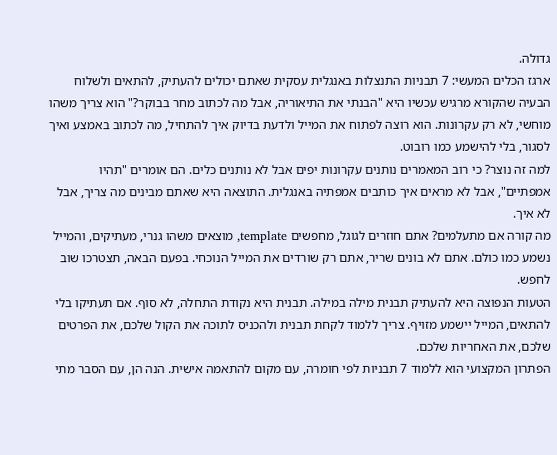גדולה.
ארגז הכלים המעשי: 7 תבניות התנצלות באנגלית עסקית שאתם יכולים להעתיק, להתאים ולשלוח
הבעיה שהקורא מרגיש עכשיו היא "הבנתי את התיאוריה, אבל מה לכתוב מחר בבוקר?" הוא צריך משהו מוחשי, לא רק עקרונות. הוא רוצה לפתוח את המייל ולדעת בדיוק איך להתחיל, מה לכתוב באמצע ואיך לסגור, בלי להישמע כמו רובוט.
למה זה נוצר? כי רוב המאמרים נותנים עקרונות יפים אבל לא נותנים כלים. הם אומרים "תהיו אמפתיים", אבל לא מראים איך כותבים אמפתיה באנגלית. התוצאה היא שאתם מבינים מה צריך, אבל לא איך.
מה קורה אם מתעלמים? אתם חוזרים לגוגל, מחפשים template, מוצאים משהו גנרי, מעתיקים, והמייל נשמע כמו כולם. אתם לא בונים שריר, אתם רק שורדים את המייל הנוכחי. בפעם הבאה, תצטרכו שוב לחפש.
הטעות הנפוצה היא להעתיק תבנית מילה במילה. תבנית היא נקודת התחלה, לא סוף. אם תעתיקו בלי להתאים, המייל יישמע מזויף. צריך ללמוד לקחת תבנית ולהכניס לתוכה את הקול שלכם, את הפרטים שלכם, את האחריות שלכם.
הפתרון המקצועי הוא ללמוד 7 תבניות לפי חומרה, עם מקום להתאמה אישית. הנה הן, עם הסבר מתי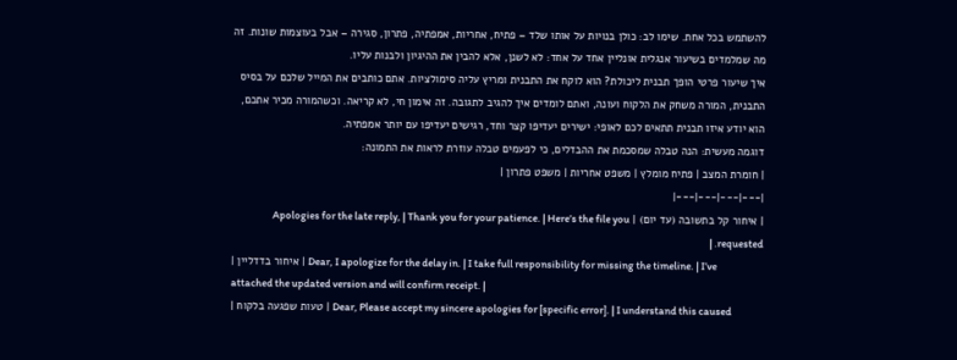להשתמש בכל אחת. שימו לב: כולן בנויות על אותו שלד – פתיח, אחריות, אמפתיה, פתרון, סגירה – אבל בעוצמות שונות. זה מה שמלמדים בשיעור אנגלית אונליין אחד על אחד: לא לשנן, אלא להבין את ההיגיון ולבנות עליו.
איך שיעור פרטי הופך תבנית ליכולת? הוא לוקח את התבנית ומריץ עליה סימולציות. אתם כותבים את המייל שלכם על בסיס התבנית, המורה משחק את הלקוח ועונה, ואתם לומדים איך להגיב לתגובה. זה אימון חי, לא קריאה. וכשהמורה מכיר אתכם, הוא יודע איזו תבנית תתאים לכם לאופי: ישירים יעדיפו קצר וחד, רגישים יעדיפו עם יותר אמפתיה.
דוגמה מעשית: הנה טבלה שמסכמת את ההבדלים, כי לפעמים טבלה עוזרת לראות את התמונה:
| חומרת המצב | פתיח מומלץ | משפט אחריות | משפט פתרון |
|---|---|---|---|
| איחור קל בתשובה (עד יום) | Apologies for the late reply, | Thank you for your patience. | Here’s the file you requested. |
| איחור בדדליין | Dear, I apologize for the delay in. | I take full responsibility for missing the timeline. | I’ve attached the updated version and will confirm receipt. |
| טעות שפגעה בלקוח | Dear, Please accept my sincere apologies for [specific error]. | I understand this caused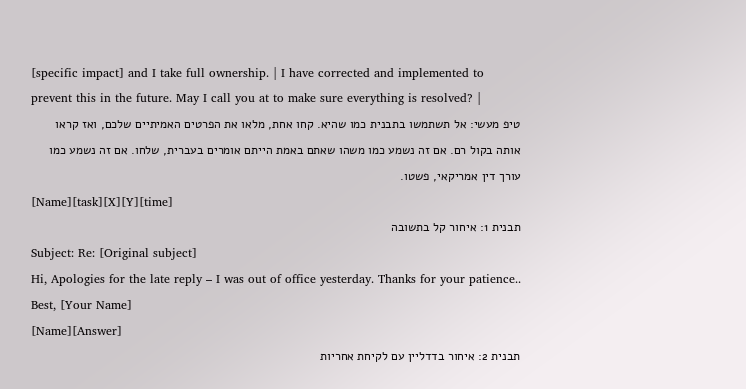[specific impact] and I take full ownership. | I have corrected and implemented to prevent this in the future. May I call you at to make sure everything is resolved? |
טיפ מעשי: אל תשתמשו בתבנית כמו שהיא. קחו אחת, מלאו את הפרטים האמיתיים שלכם, ואז קראו אותה בקול רם. אם זה נשמע כמו משהו שאתם באמת הייתם אומרים בעברית, שלחו. אם זה נשמע כמו עורך דין אמריקאי, פשטו.
[Name][task][X][Y][time]
תבנית 1: איחור קל בתשובה
Subject: Re: [Original subject]
Hi, Apologies for the late reply – I was out of office yesterday. Thanks for your patience.. Best, [Your Name]
[Name][Answer]
תבנית 2: איחור בדדליין עם לקיחת אחריות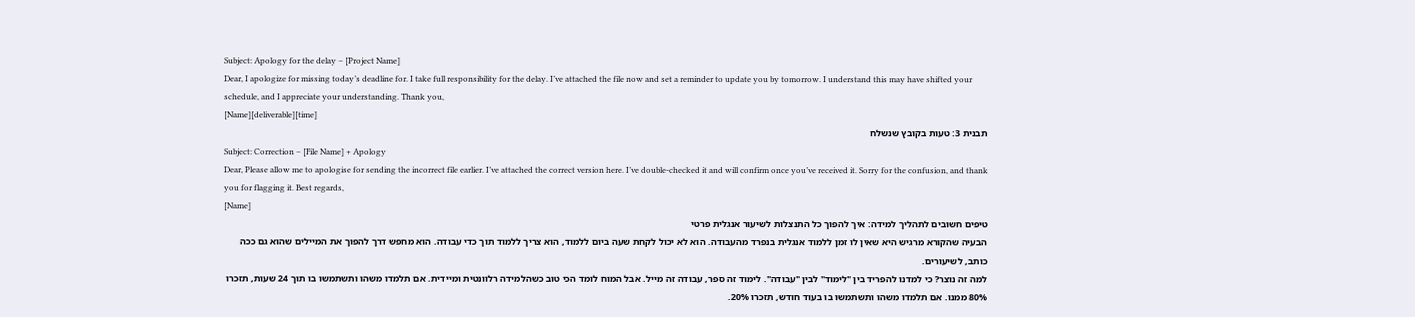Subject: Apology for the delay – [Project Name]
Dear, I apologize for missing today’s deadline for. I take full responsibility for the delay. I’ve attached the file now and set a reminder to update you by tomorrow. I understand this may have shifted your schedule, and I appreciate your understanding. Thank you,
[Name][deliverable][time]
תבנית 3: טעות בקובץ שנשלח
Subject: Correction – [File Name] + Apology
Dear, Please allow me to apologise for sending the incorrect file earlier. I’ve attached the correct version here. I’ve double-checked it and will confirm once you’ve received it. Sorry for the confusion, and thank you for flagging it. Best regards,
[Name]
טיפים חשובים לתהליך למידה: איך להפוך כל התנצלות לשיעור אנגלית פרטי
הבעיה שהקורא מרגיש היא שאין לו זמן ללמוד אנגלית בנפרד מהעבודה. הוא לא יכול לקחת שעה ביום ללמוד, הוא צריך ללמוד תוך כדי עבודה. הוא מחפש דרך להפוך את המיילים שהוא גם ככה כותב, לשיעורים.
למה זה נוצר? כי למדנו להפריד בין "לימוד" לבין "עבודה". לימוד זה ספר, עבודה זה מייל. אבל המוח לומד הכי טוב כשהלמידה רלוונטית ומיידית. אם תלמדו משהו ותשתמשו בו תוך 24 שעות, תזכרו 80% ממנו. אם תלמדו משהו ותשתמשו בו בעוד חודש, תזכרו 20%.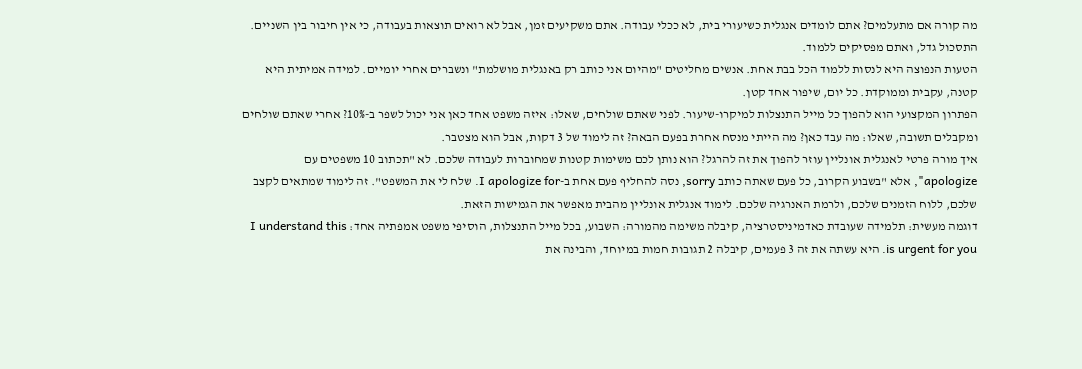מה קורה אם מתעלמים? אתם לומדים אנגלית כשיעורי בית, לא ככלי עבודה. אתם משקיעים זמן, אבל לא רואים תוצאות בעבודה, כי אין חיבור בין השניים. התסכול גדל, ואתם מפסיקים ללמוד.
הטעות הנפוצה היא לנסות ללמוד הכל בבת אחת. אנשים מחליטים "מהיום אני כותב רק באנגלית מושלמת" ונשברים אחרי יומיים. למידה אמיתית היא קטנה, עקבית וממוקדת. כל יום, שיפור אחד קטן.
הפתרון המקצועי הוא להפוך כל מייל התנצלות למיקרו-שיעור. לפני שאתם שולחים, שאלו: איזה משפט אחד כאן אני יכול לשפר ב-10%? אחרי שאתם שולחים ומקבלים תשובה, שאלו: מה עבד כאן? מה הייתי מנסח אחרת בפעם הבאה? זה לימוד של 3 דקות, אבל הוא מצטבר.
איך מורה פרטי לאנגלית אונליין עוזר להפוך את זה להרגל? הוא נותן לכם משימות קטנות שמחוברות לעבודה שלכם. לא "תכתוב 10 משפטים עם apologize", אלא "בשבוע הקרוב, כל פעם שאתה כותב sorry, נסה להחליף פעם אחת ב-I apologize for. שלח לי את המשפט". זה לימוד שמתאים לקצב שלכם, ללוח הזמנים שלכם, ולרמת האנרגיה שלכם. לימוד אנגלית אונליין מהבית מאפשר את הגמישות הזאת.
דוגמה מעשית: תלמידה שעובדת כאדמיניסטרציה, קיבלה משימה מהמורה: השבוע, בכל מייל התנצלות, הוסיפי משפט אמפתיה אחד: I understand this is urgent for you. היא עשתה את זה 3 פעמים, קיבלה 2 תגובות חמות במיוחד, והבינה את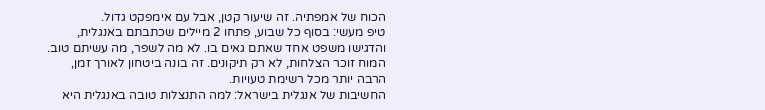הכוח של אמפתיה. זה שיעור קטן, אבל עם אימפקט גדול.
טיפ מעשי: בסוף כל שבוע, פתחו 2 מיילים שכתבתם באנגלית, והדגישו משפט אחד שאתם גאים בו. לא מה לשפר, מה עשיתם טוב. המוח זוכר הצלחות, לא רק תיקונים. זה בונה ביטחון לאורך זמן, הרבה יותר מכל רשימת טעויות.
החשיבות של אנגלית בישראל: למה התנצלות טובה באנגלית היא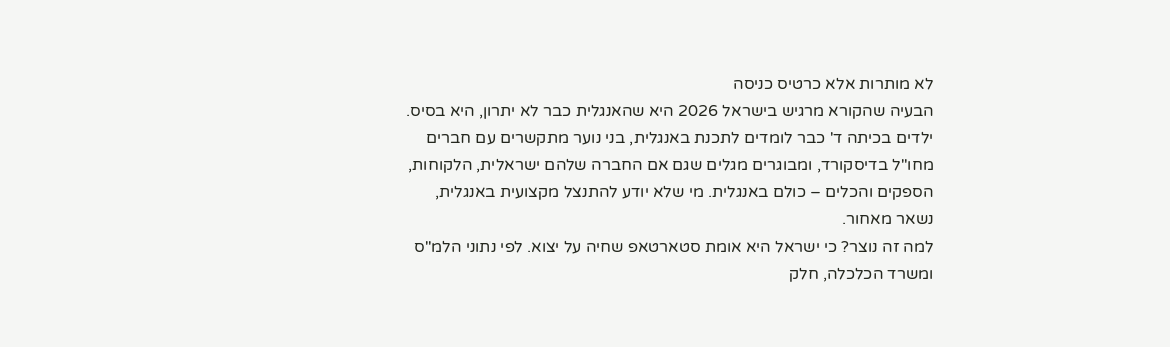לא מותרות אלא כרטיס כניסה
הבעיה שהקורא מרגיש בישראל 2026 היא שהאנגלית כבר לא יתרון, היא בסיס. ילדים בכיתה ד' כבר לומדים לתכנת באנגלית, בני נוער מתקשרים עם חברים מחו"ל בדיסקורד, ומבוגרים מגלים שגם אם החברה שלהם ישראלית, הלקוחות, הספקים והכלים – כולם באנגלית. מי שלא יודע להתנצל מקצועית באנגלית, נשאר מאחור.
למה זה נוצר? כי ישראל היא אומת סטארטאפ שחיה על יצוא. לפי נתוני הלמ"ס ומשרד הכלכלה, חלק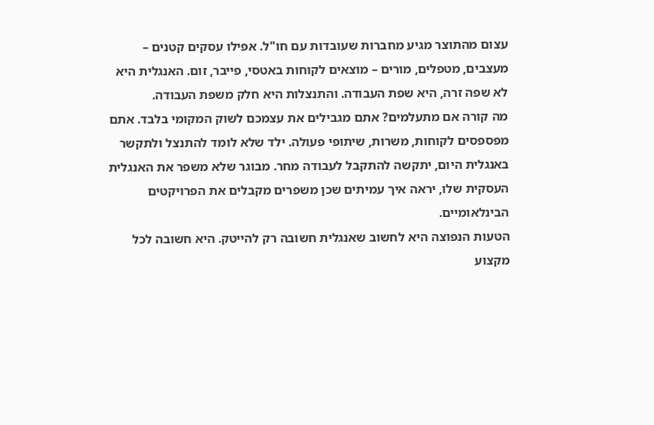עצום מהתוצר מגיע מחברות שעובדות עם חו"ל. אפילו עסקים קטנים – מעצבים, מטפלים, מורים – מוצאים לקוחות באטסי, פייבר, זום. האנגלית היא לא שפה זרה, היא שפת העבודה. והתנצלות היא חלק משפת העבודה.
מה קורה אם מתעלמים? אתם מגבילים את עצמכם לשוק המקומי בלבד. אתם מפספסים לקוחות, משרות, שיתופי פעולה. ילד שלא לומד להתנצל ולתקשר באנגלית היום, יתקשה להתקבל לעבודה מחר. מבוגר שלא משפר את האנגלית העסקית שלו, יראה איך עמיתים שכן משפרים מקבלים את הפרויקטים הבינלאומיים.
הטעות הנפוצה היא לחשוב שאנגלית חשובה רק להייטק. היא חשובה לכל מקצוע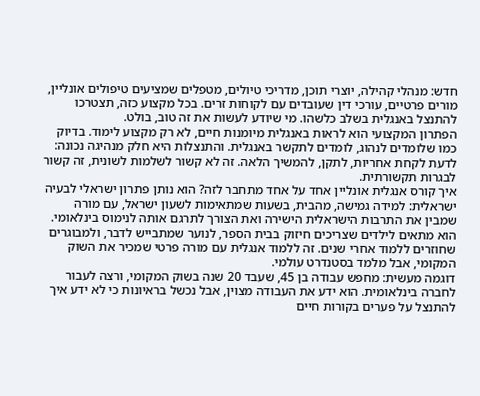חדש: מנהלי קהילה, יוצרי תוכן, מדריכי טיולים, מטפלים שמציעים טיפולים אונליין, מורים פרטיים, עורכי דין שעובדים עם לקוחות זרים. בכל מקצוע כזה, תצטרכו להתנצל באנגלית בשלב כלשהו. מי שיודע לעשות את זה טוב, בולט.
הפתרון המקצועי הוא לראות באנגלית מיומנות חיים, לא רק מקצוע לימוד. בדיוק כמו שלומדים לנהוג, לומדים לתקשר באנגלית. והתנצלות היא חלק מנהיגה נכונה: לדעת לקחת אחריות, לתקן, להמשיך הלאה. זה לא קשור לשלמות לשונית, זה קשור לבגרות תקשורתית.
איך קורס אנגלית אונליין אחד על אחד מתחבר לזה? הוא נותן פתרון ישראלי לבעיה ישראלית: למידה גמישה, מהבית, בשעות שמתאימות לשעון ישראל, עם מורה שמבין את התרבות הישראלית הישירה ואת הצורך לתרגם אותה לנימוס בינלאומי. הוא מתאים לילדים שצריכים חיזוק בבית הספר, לנוער שמתבייש לדבר, ולמבוגרים שחוזרים ללמוד אחרי שנים. זה ללמוד אנגלית עם מורה פרטי שמכיר את השוק המקומי, אבל מלמד בסטנדרט עולמי.
דוגמה מעשית: מחפש עבודה בן 45, שעבד 20 שנה בשוק המקומי, ורצה לעבור לחברה בינלאומית. הוא ידע את העבודה מצוין, אבל נכשל בראיונות כי לא ידע איך להתנצל על פערים בקורות חיים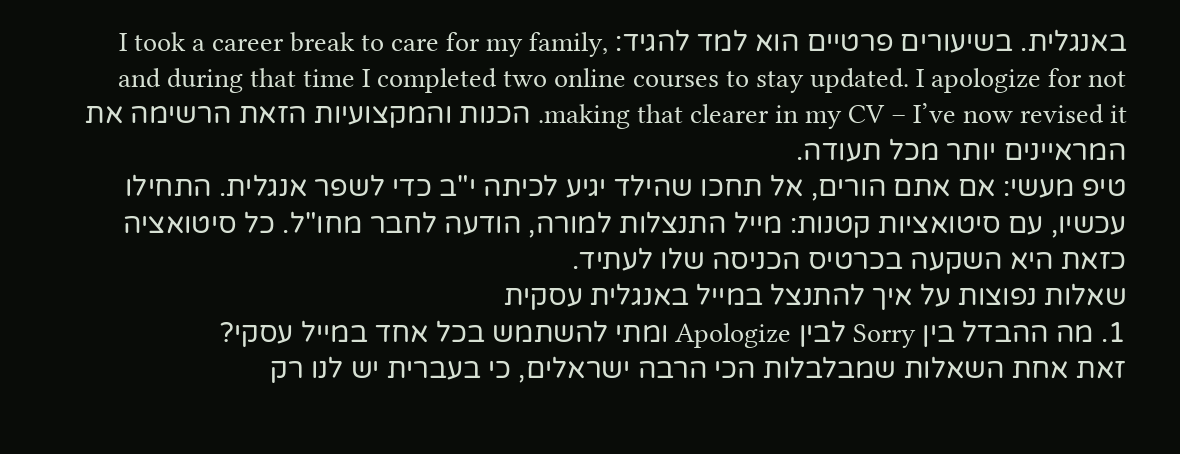באנגלית. בשיעורים פרטיים הוא למד להגיד: I took a career break to care for my family, and during that time I completed two online courses to stay updated. I apologize for not making that clearer in my CV – I’ve now revised it. הכנות והמקצועיות הזאת הרשימה את המראיינים יותר מכל תעודה.
טיפ מעשי: אם אתם הורים, אל תחכו שהילד יגיע לכיתה י"ב כדי לשפר אנגלית. התחילו עכשיו, עם סיטואציות קטנות: מייל התנצלות למורה, הודעה לחבר מחו"ל. כל סיטואציה כזאת היא השקעה בכרטיס הכניסה שלו לעתיד.
שאלות נפוצות על איך להתנצל במייל באנגלית עסקית
1. מה ההבדל בין Sorry לבין Apologize ומתי להשתמש בכל אחד במייל עסקי?
זאת אחת השאלות שמבלבלות הכי הרבה ישראלים, כי בעברית יש לנו רק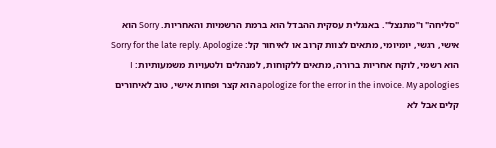"סליחה" ו"מתנצל". באנגלית עסקית ההבדל הוא ברמת הרשמיות והאחריות. Sorry הוא אישי, רגשי, יומיומי, מתאים לצוות קרוב או לאיחור קל: Sorry for the late reply. Apologize הוא רשמי, לוקח אחריות ברורה, מתאים ללקוחות, למנהלים ולטעויות משמעותיות: I apologize for the error in the invoice. My apologies הוא קצר ופחות אישי, טוב לאיחורים קלים אבל לא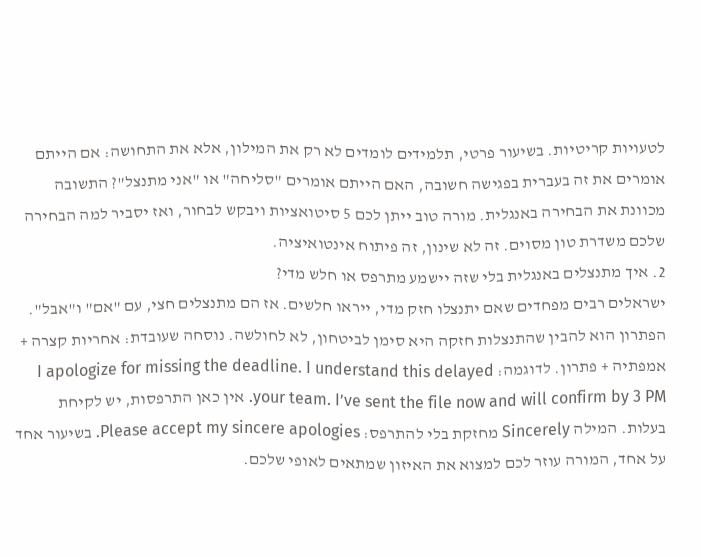לטעויות קריטיות. בשיעור פרטי, תלמידים לומדים לא רק את המילון, אלא את התחושה: אם הייתם אומרים את זה בעברית בפגישה חשובה, האם הייתם אומרים "סליחה" או "אני מתנצל"? התשובה מכוונת את הבחירה באנגלית. מורה טוב ייתן לכם 5 סיטואציות ויבקש לבחור, ואז יסביר למה הבחירה שלכם משדרת טון מסוים. זה לא שינון, זה פיתוח אינטואיציה.
2. איך מתנצלים באנגלית בלי שזה יישמע מתרפס או חלש מדי?
ישראלים רבים מפחדים שאם יתנצלו חזק מדי, ייראו חלשים. אז הם מתנצלים חצי, עם "אם" ו"אבל". הפתרון הוא להבין שהתנצלות חזקה היא סימן לביטחון, לא לחולשה. נוסחה שעובדת: אחריות קצרה + אמפתיה + פתרון. לדוגמה: I apologize for missing the deadline. I understand this delayed your team. I’ve sent the file now and will confirm by 3 PM. אין כאן התרפסות, יש לקיחת בעלות. המילה Sincerely מחזקת בלי להתרפס: Please accept my sincere apologies. בשיעור אחד על אחד, המורה עוזר לכם למצוא את האיזון שמתאים לאופי שלכם.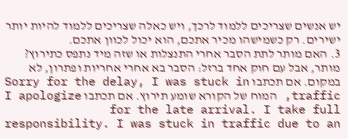יש אנשים שצריכים ללמוד לרכך, ויש כאלה שצריכים ללמוד להיות יותר ישירים. רק כשמישהו מכיר אתכם, הוא יכול לכוון אתכם.
3. האם מותר לתת הסבר אחרי התנצלות או שזה מיד נתפס כתירוץ?
מותר, אבל עם חוק אחד ברזל: הסבר בא אחרי אחריות ופתרון, לא במקום. אם תכתבו Sorry for the delay, I was stuck in traffic, המוח של הקורא שומע תירוץ. אם תכתבו I apologize for the late arrival. I take full responsibility. I was stuck in traffic due to an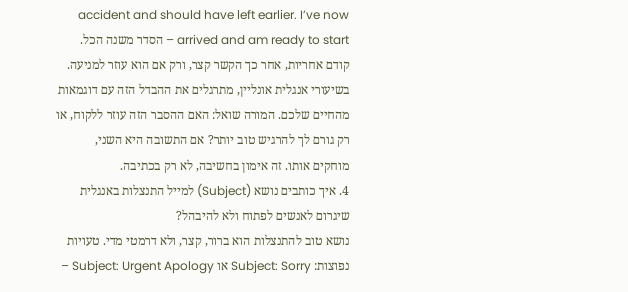accident and should have left earlier. I’ve now arrived and am ready to start – הסדר משנה הכל. קודם אחריות, אחר כך הקשר קצר, ורק אם הוא עוזר למניעה. בשיעורי אנגלית אונליין, מתרגלים את ההבדל הזה עם דוגמאות מהחיים שלכם. המורה שואל: האם ההסבר הזה עוזר ללקוח, או רק גורם לך להרגיש טוב יותר? אם התשובה היא השני, מוחקים אותו. זה אימון בחשיבה, לא רק בכתיבה.
4. איך כותבים נושא (Subject) למייל התנצלות באנגלית שיגרום לאנשים לפתוח ולא להיבהל?
נושא טוב להתנצלות הוא ברור, קצר, ולא דרמטי מדי. טעויות נפוצות: Subject: Sorry או Subject: Urgent Apology –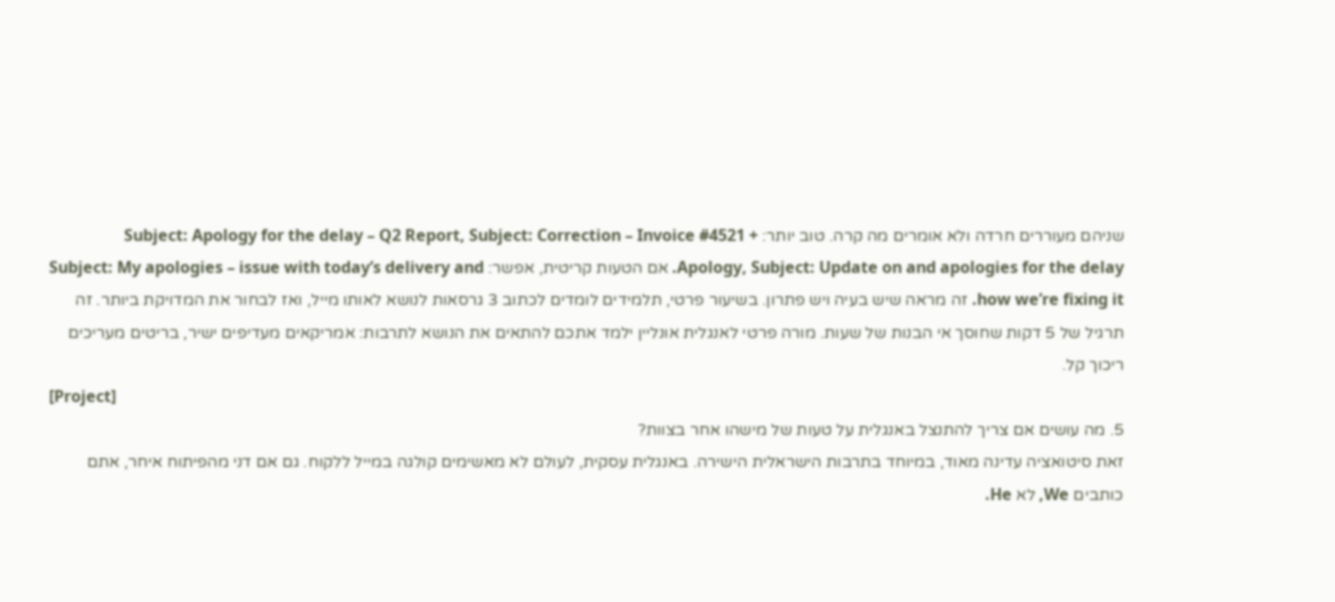שניהם מעוררים חרדה ולא אומרים מה קרה. טוב יותר: Subject: Apology for the delay – Q2 Report, Subject: Correction – Invoice #4521 + Apology, Subject: Update on and apologies for the delay. אם הטעות קריטית, אפשר: Subject: My apologies – issue with today’s delivery and how we’re fixing it. זה מראה שיש בעיה ויש פתרון. בשיעור פרטי, תלמידים לומדים לכתוב 3 גרסאות לנושא לאותו מייל, ואז לבחור את המדויקת ביותר. זה תרגיל של 5 דקות שחוסך אי הבנות של שעות. מורה פרטי לאנגלית אונליין ילמד אתכם להתאים את הנושא לתרבות: אמריקאים מעדיפים ישיר, בריטים מעריכים ריכוך קל.
[Project]
5. מה עושים אם צריך להתנצל באנגלית על טעות של מישהו אחר בצוות?
זאת סיטואציה עדינה מאוד, במיוחד בתרבות הישראלית הישירה. באנגלית עסקית, לעולם לא מאשימים קולגה במייל ללקוח. גם אם דני מהפיתוח איחר, אתם כותבים We, לא He.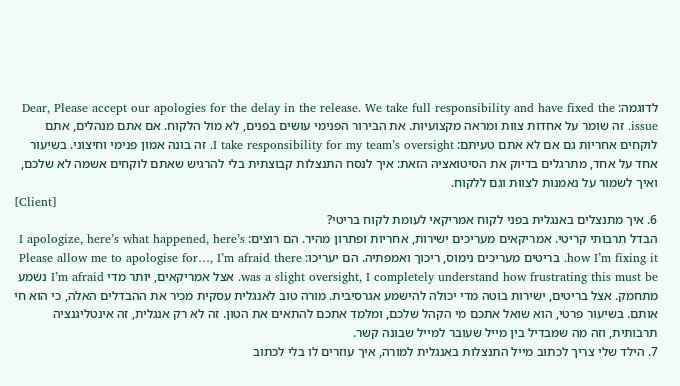לדוגמה: Dear, Please accept our apologies for the delay in the release. We take full responsibility and have fixed the issue. זה שומר על אחדות צוות ומראה מקצועיות. את הבירור הפנימי עושים בפנים, לא מול הלקוח. אם אתם מנהלים, אתם לוקחים אחריות גם אם לא אתם טעיתם: I take responsibility for my team’s oversight. זה בונה אמון פנימי וחיצוני. בשיעור אחד על אחד, מתרגלים בדיוק את הסיטואציה הזאת: איך לנסח התנצלות קבוצתית בלי להרגיש שאתם לוקחים אשמה לא שלכם, ואיך לשמור על נאמנות לצוות וגם ללקוח.
[Client]
6. איך מתנצלים באנגלית בפני לקוח אמריקאי לעומת לקוח בריטי?
הבדל תרבותי קריטי. אמריקאים מעריכים ישירות, אחריות ופתרון מהיר. הם רוצים: I apologize, here’s what happened, here’s how I’m fixing it. בריטים מעריכים נימוס, ריכוך ואמפתיה. הם יעריכו: Please allow me to apologise for…, I’m afraid there was a slight oversight, I completely understand how frustrating this must be. אצל אמריקאים, יותר מדי I’m afraid נשמע מתחמק. אצל בריטים, ישירות בוטה מדי יכולה להישמע אגרסיבית. מורה טוב לאנגלית עסקית מכיר את ההבדלים האלה, כי הוא חי אותם. בשיעור פרטי, הוא שואל אתכם מי הקהל שלכם, ומלמד אתכם להתאים את הטון. זה לא רק אנגלית, זה אינטליגנציה תרבותית, וזה מה שמבדיל בין מייל שעובר למייל שבונה קשר.
7. הילד שלי צריך לכתוב מייל התנצלות באנגלית למורה, איך עוזרים לו בלי לכתוב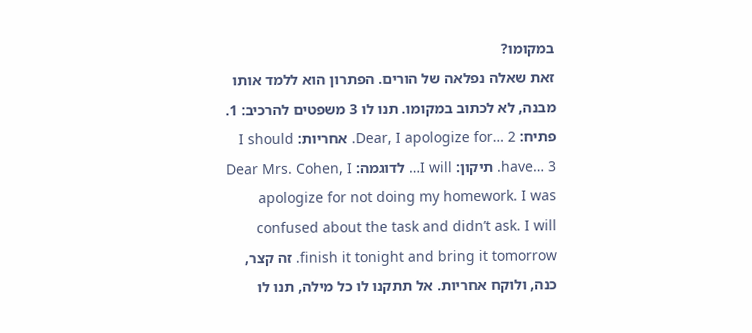במקומו?
זאת שאלה נפלאה של הורים. הפתרון הוא ללמד אותו מבנה, לא לכתוב במקומו. תנו לו 3 משפטים להרכיב: 1. פתיח: Dear, I apologize for… 2. אחריות: I should have… 3. תיקון: I will… לדוגמה: Dear Mrs. Cohen, I apologize for not doing my homework. I was confused about the task and didn’t ask. I will finish it tonight and bring it tomorrow. זה קצר, כנה, ולוקח אחריות. אל תתקנו לו כל מילה, תנו לו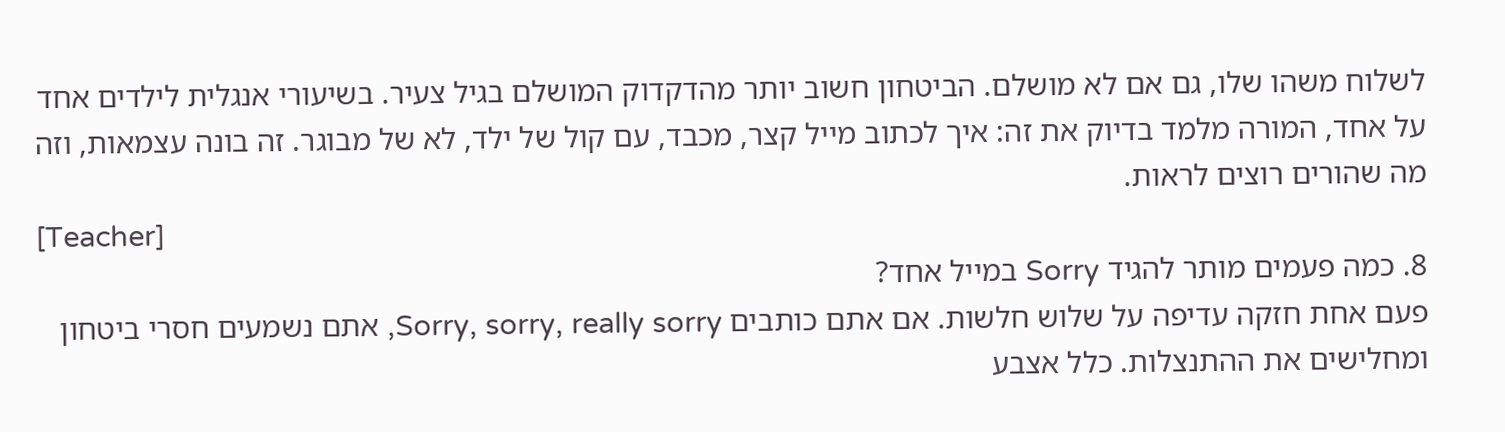לשלוח משהו שלו, גם אם לא מושלם. הביטחון חשוב יותר מהדקדוק המושלם בגיל צעיר. בשיעורי אנגלית לילדים אחד על אחד, המורה מלמד בדיוק את זה: איך לכתוב מייל קצר, מכבד, עם קול של ילד, לא של מבוגר. זה בונה עצמאות, וזה מה שהורים רוצים לראות.
[Teacher]
8. כמה פעמים מותר להגיד Sorry במייל אחד?
פעם אחת חזקה עדיפה על שלוש חלשות. אם אתם כותבים Sorry, sorry, really sorry, אתם נשמעים חסרי ביטחון ומחלישים את ההתנצלות. כלל אצבע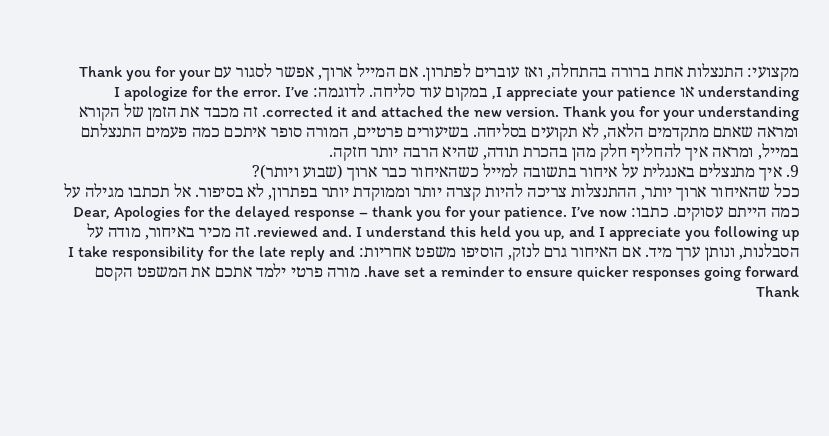מקצועי: התנצלות אחת ברורה בהתחלה, ואז עוברים לפתרון. אם המייל ארוך, אפשר לסגור עם Thank you for your understanding או I appreciate your patience, במקום עוד סליחה. לדוגמה: I apologize for the error. I’ve corrected it and attached the new version. Thank you for your understanding. זה מכבד את הזמן של הקורא ומראה שאתם מתקדמים הלאה, לא תקועים בסליחה. בשיעורים פרטיים, המורה סופר איתכם כמה פעמים התנצלתם במייל, ומראה איך להחליף חלק מהן בהכרת תודה, שהיא הרבה יותר חזקה.
9. איך מתנצלים באנגלית על איחור בתשובה למייל כשהאיחור כבר ארוך (שבוע ויותר)?
ככל שהאיחור ארוך יותר, ההתנצלות צריכה להיות קצרה יותר וממוקדת יותר בפתרון, לא בסיפור. אל תכתבו מגילה על כמה הייתם עסוקים. כתבו: Dear, Apologies for the delayed response – thank you for your patience. I’ve now reviewed and. I understand this held you up, and I appreciate you following up. זה מכיר באיחור, מודה על הסבלנות, ונותן ערך מיד. אם האיחור גרם לנזק, הוסיפו משפט אחריות: I take responsibility for the late reply and have set a reminder to ensure quicker responses going forward. מורה פרטי ילמד אתכם את המשפט הקסם Thank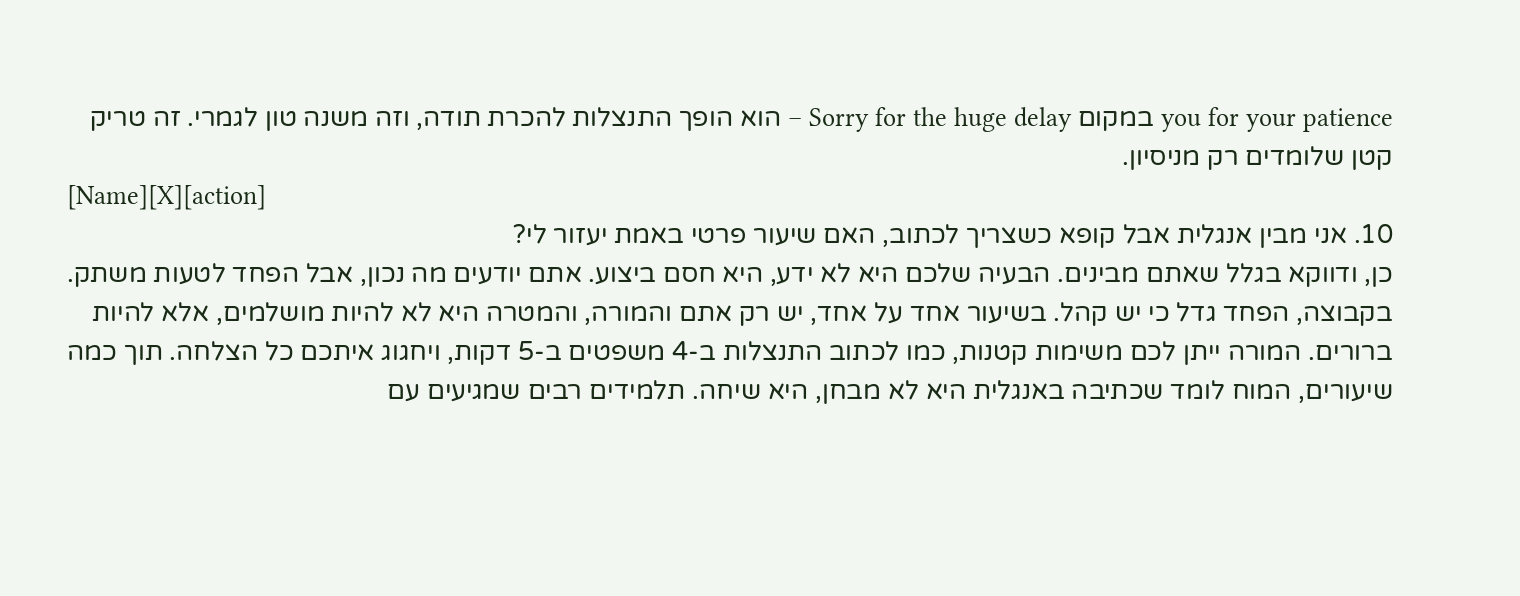you for your patience במקום Sorry for the huge delay – הוא הופך התנצלות להכרת תודה, וזה משנה טון לגמרי. זה טריק קטן שלומדים רק מניסיון.
[Name][X][action]
10. אני מבין אנגלית אבל קופא כשצריך לכתוב, האם שיעור פרטי באמת יעזור לי?
כן, ודווקא בגלל שאתם מבינים. הבעיה שלכם היא לא ידע, היא חסם ביצוע. אתם יודעים מה נכון, אבל הפחד לטעות משתק. בקבוצה, הפחד גדל כי יש קהל. בשיעור אחד על אחד, יש רק אתם והמורה, והמטרה היא לא להיות מושלמים, אלא להיות ברורים. המורה ייתן לכם משימות קטנות, כמו לכתוב התנצלות ב-4 משפטים ב-5 דקות, ויחגוג איתכם כל הצלחה. תוך כמה שיעורים, המוח לומד שכתיבה באנגלית היא לא מבחן, היא שיחה. תלמידים רבים שמגיעים עם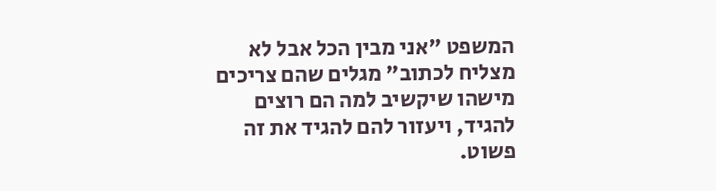המשפט "אני מבין הכל אבל לא מצליח לכתוב" מגלים שהם צריכים מישהו שיקשיב למה הם רוצים להגיד, ויעזור להם להגיד את זה פשוט.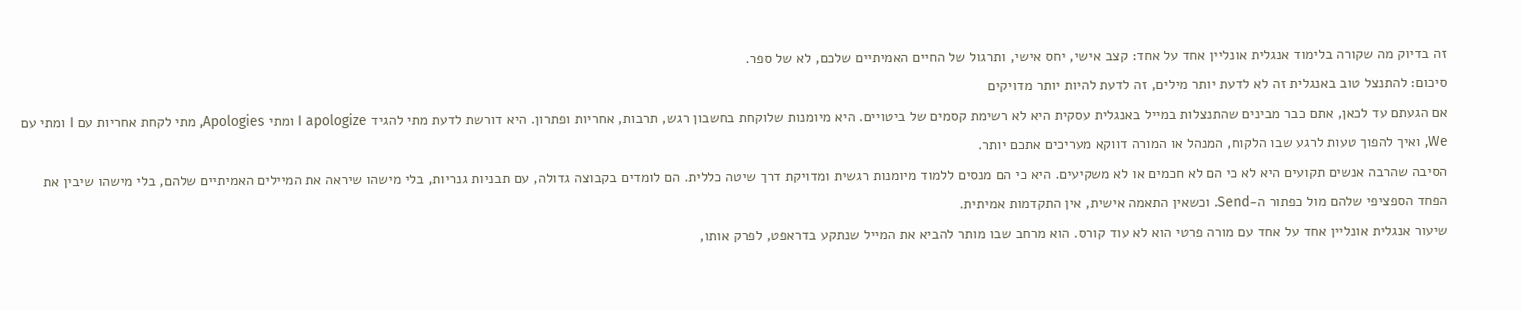זה בדיוק מה שקורה בלימוד אנגלית אונליין אחד על אחד: קצב אישי, יחס אישי, ותרגול של החיים האמיתיים שלכם, לא של ספר.
סיכום: להתנצל טוב באנגלית זה לא לדעת יותר מילים, זה לדעת להיות יותר מדויקים
אם הגעתם עד לכאן, אתם כבר מבינים שהתנצלות במייל באנגלית עסקית היא לא רשימת קסמים של ביטויים. היא מיומנות שלוקחת בחשבון רגש, תרבות, אחריות ופתרון. היא דורשת לדעת מתי להגיד I apologize ומתי Apologies, מתי לקחת אחריות עם I ומתי עם We, ואיך להפוך טעות לרגע שבו הלקוח, המנהל או המורה דווקא מעריכים אתכם יותר.
הסיבה שהרבה אנשים תקועים היא לא כי הם לא חכמים או לא משקיעים. היא כי הם מנסים ללמוד מיומנות רגשית ומדויקת דרך שיטה כללית. הם לומדים בקבוצה גדולה, עם תבניות גנריות, בלי מישהו שיראה את המיילים האמיתיים שלהם, בלי מישהו שיבין את הפחד הספציפי שלהם מול כפתור ה-Send. וכשאין התאמה אישית, אין התקדמות אמיתית.
שיעור אנגלית אונליין אחד על אחד עם מורה פרטי הוא לא עוד קורס. הוא מרחב שבו מותר להביא את המייל שנתקע בדראפט, לפרק אותו,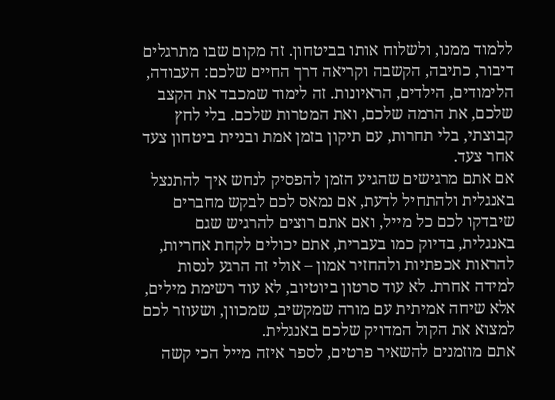ללמוד ממנו, ולשלוח אותו בביטחון. זה מקום שבו מתרגלים דיבור, כתיבה, הקשבה וקריאה דרך החיים שלכם: העבודה, הלימודים, הילדים, הראיונות. זה לימוד שמכבד את הקצב שלכם, את הרמה שלכם, ואת המטרות שלכם. בלי לחץ קבוצתי, בלי תחרות, עם תיקון בזמן אמת ובניית ביטחון צעד אחר צעד.
אם אתם מרגישים שהגיע הזמן להפסיק לנחש איך להתנצל באנגלית ולהתחיל לדעת, אם נמאס לכם לבקש מחברים שיבדקו לכם כל מייל, ואם אתם רוצים להרגיש שגם באנגלית, בדיוק כמו בעברית, אתם יכולים לקחת אחריות, להראות אכפתיות ולהחזיר אמון – אולי זה הרגע לנסות למידה אחרת. לא עוד סרטון ביוטיוב, לא עוד רשימת מילים, אלא שיחה אמיתית עם מורה שמקשיב, שמכוון, ושעוזר לכם למצוא את הקול המדויק שלכם באנגלית.
אתם מוזמנים להשאיר פרטים, לספר איזה מייל הכי קשה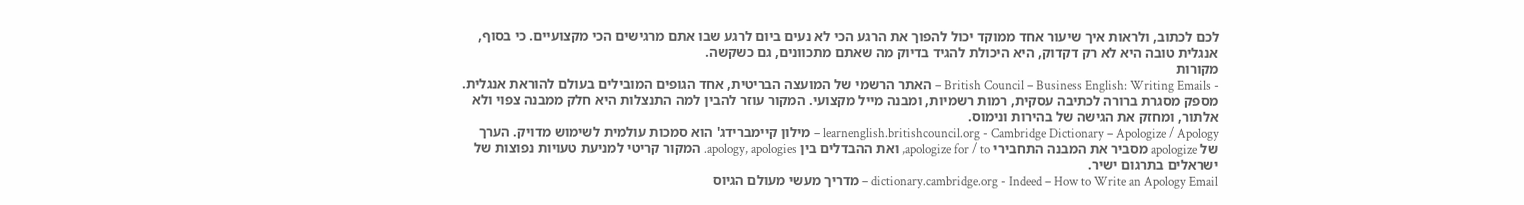לכם לכתוב, ולראות איך שיעור אחד ממוקד יכול להפוך את הרגע הכי לא נעים ביום לרגע שבו אתם מרגישים הכי מקצועיים. כי בסוף, אנגלית טובה היא לא רק דקדוק, היא היכולת להגיד בדיוק מה שאתם מתכוונים, גם כשקשה.
מקורות
- British Council – Business English: Writing Emails – האתר הרשמי של המועצה הבריטית, אחד הגופים המובילים בעולם להוראת אנגלית. מספק מסגרת ברורה לכתיבה עסקית, רמות רשמיות, ומבנה מייל מקצועי. המקור עוזר להבין למה התנצלות היא חלק ממבנה צפוי ולא אלתור, ומחזק את הגישה של בהירות ונימוס.
learnenglish.britishcouncil.org - Cambridge Dictionary – Apologize / Apology – מילון קיימברידג' הוא סמכות עולמית לשימוש מדויק. הערך של apologize מסביר את המבנה התחבירי apologize for / to, ואת ההבדלים בין apology, apologies. המקור קריטי למניעת טעויות נפוצות של ישראלים בתרגום ישיר.
dictionary.cambridge.org - Indeed – How to Write an Apology Email – מדריך מעשי מעולם הגיוס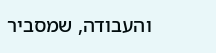והעבודה, שמסביר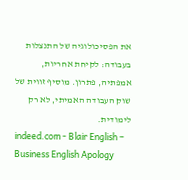את הפסיכולוגיה של התנצלות בעבודה: לקיחת אחריות, אמפתיה, פתרון. מוסיף זווית של שוק העבודה האמיתי, לא רק לימודית.
indeed.com - Blair English – Business English Apology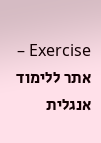Exercise – אתר ללימוד אנגלית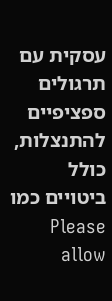עסקית עם תרגולים ספציפיים להתנצלות, כולל ביטויים כמו Please allow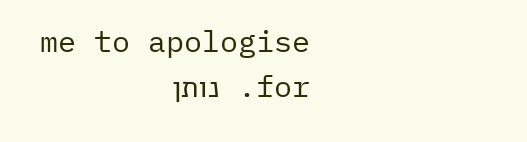me to apologise for. נותן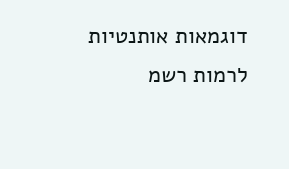דוגמאות אותנטיות לרמות רשמ